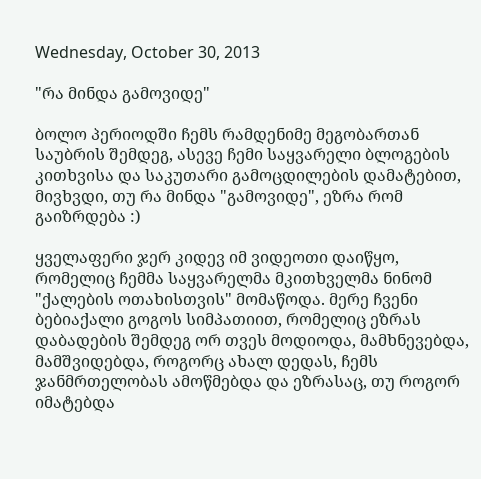Wednesday, October 30, 2013

"რა მინდა გამოვიდე"

ბოლო პერიოდში ჩემს რამდენიმე მეგობართან საუბრის შემდეგ, ასევე ჩემი საყვარელი ბლოგების კითხვისა და საკუთარი გამოცდილების დამატებით, მივხვდი, თუ რა მინდა "გამოვიდე", ეზრა რომ გაიზრდება :)

ყველაფერი ჯერ კიდევ იმ ვიდეოთი დაიწყო, რომელიც ჩემმა საყვარელმა მკითხველმა ნინომ "ქალების ოთახისთვის" მომაწოდა. მერე ჩვენი ბებიაქალი გოგოს სიმპათიით, რომელიც ეზრას დაბადების შემდეგ ორ თვეს მოდიოდა, მამხნევებდა, მამშვიდებდა, როგორც ახალ დედას, ჩემს ჯანმრთელობას ამოწმებდა და ეზრასაც, თუ როგორ იმატებდა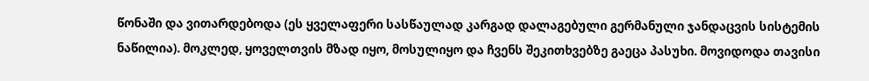წონაში და ვითარდებოდა (ეს ყველაფერი სასწაულად კარგად დალაგებული გერმანული ჯანდაცვის სისტემის ნაწილია). მოკლედ, ყოველთვის მზად იყო, მოსულიყო და ჩვენს შეკითხვებზე გაეცა პასუხი. მოვიდოდა თავისი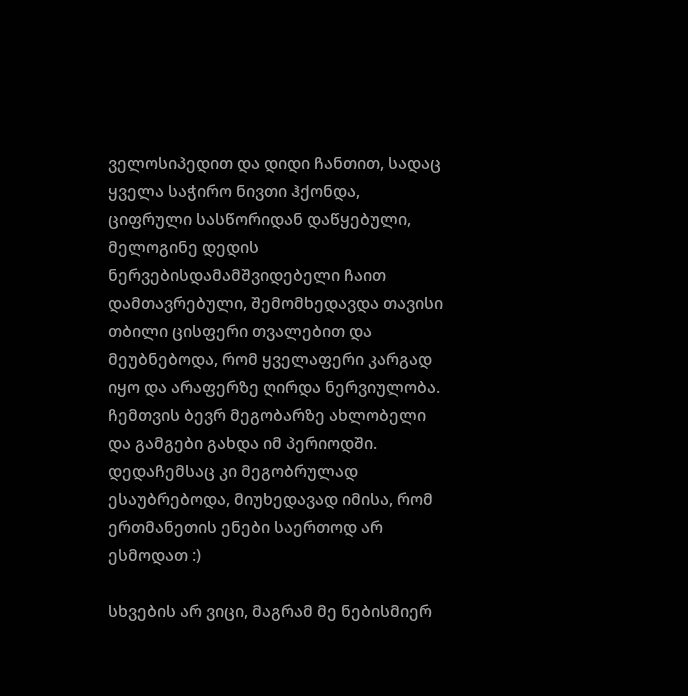ველოსიპედით და დიდი ჩანთით, სადაც ყველა საჭირო ნივთი ჰქონდა, ციფრული სასწორიდან დაწყებული, მელოგინე დედის ნერვებისდამამშვიდებელი ჩაით დამთავრებული, შემომხედავდა თავისი თბილი ცისფერი თვალებით და მეუბნებოდა, რომ ყველაფერი კარგად იყო და არაფერზე ღირდა ნერვიულობა.
ჩემთვის ბევრ მეგობარზე ახლობელი და გამგები გახდა იმ პერიოდში. დედაჩემსაც კი მეგობრულად ესაუბრებოდა, მიუხედავად იმისა, რომ ერთმანეთის ენები საერთოდ არ ესმოდათ :)

სხვების არ ვიცი, მაგრამ მე ნებისმიერ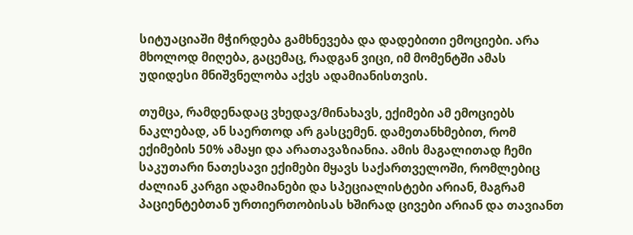სიტუაციაში მჭირდება გამხნევება და დადებითი ემოციები. არა მხოლოდ მიღება, გაცემაც, რადგან ვიცი, იმ მომენტში ამას უდიდესი მნიშვნელობა აქვს ადამიანისთვის.

თუმცა, რამდენადაც ვხედავ/მინახავს, ექიმები ამ ემოციებს ნაკლებად, ან საერთოდ არ გასცემენ. დამეთანხმებით, რომ ექიმების 50% ამაყი და არათავაზიანია. ამის მაგალითად ჩემი საკუთარი ნათესავი ექიმები მყავს საქართველოში, რომლებიც ძალიან კარგი ადამიანები და სპეციალისტები არიან, მაგრამ პაციენტებთან ურთიერთობისას ხშირად ცივები არიან და თავიანთ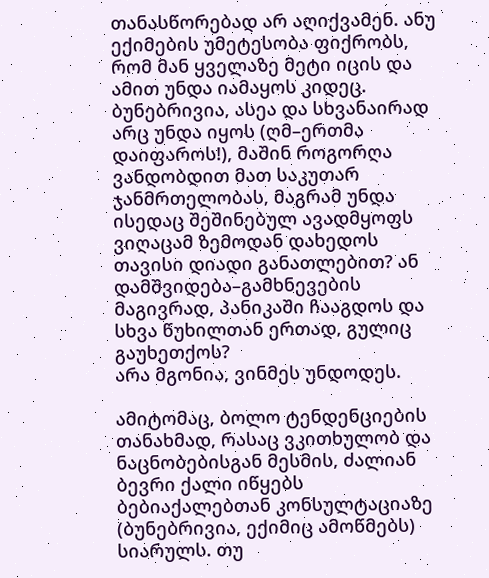თანასწორებად არ აღიქვამენ. ანუ ექიმების უმეტესობა ფიქრობს, რომ მან ყველაზე მეტი იცის და ამით უნდა იამაყოს კიდეც. ბუნებრივია, ასეა და სხვანაირად არც უნდა იყოს (ღმ–ერთმა დაიფაროს!), მაშინ როგორღა ვანდობდით მათ საკუთარ ჯანმრთელობას, მაგრამ უნდა ისედაც შეშინებულ ავადმყოფს ვიღაცამ ზემოდან დახედოს თავისი დიადი განათლებით? ან დამშვიდება–გამხნევების მაგივრად, პანიკაში ჩააგდოს და სხვა წუხილთან ერთად, გულიც გაუხეთქოს?
არა მგონია, ვინმეს უნდოდეს.

ამიტომაც, ბოლო ტენდენციების თანახმად, რასაც ვკითხულობ და ნაცნობებისგან მესმის, ძალიან ბევრი ქალი იწყებს ბებიაქალებთან კონსულტაციაზე (ბუნებრივია, ექიმიც ამოწმებს) სიარულს. თუ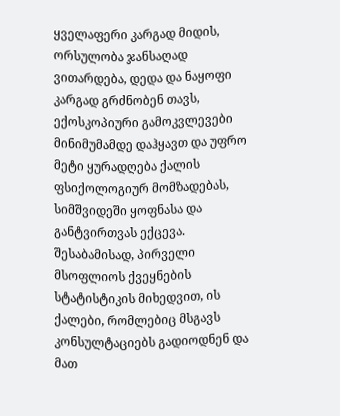ყველაფერი კარგად მიდის, ორსულობა ჯანსაღად ვითარდება, დედა და ნაყოფი კარგად გრძნობენ თავს, ექოსკოპიური გამოკვლევები მინიმუმამდე დაჰყავთ და უფრო მეტი ყურადღება ქალის ფსიქოლოგიურ მომზადებას, სიმშვიდეში ყოფნასა და განტვირთვას ექცევა.
შესაბამისად, პირველი მსოფლიოს ქვეყნების სტატისტიკის მიხედვით, ის ქალები, რომლებიც მსგავს კონსულტაციებს გადიოდნენ და მათ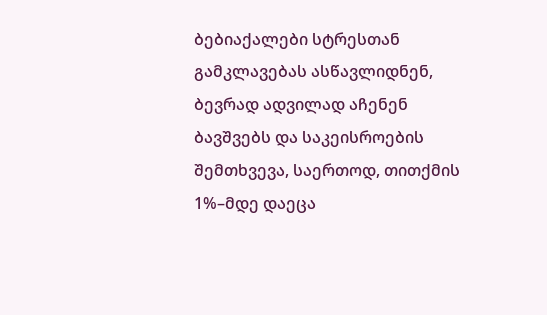ბებიაქალები სტრესთან გამკლავებას ასწავლიდნენ, ბევრად ადვილად აჩენენ ბავშვებს და საკეისროების შემთხვევა, საერთოდ, თითქმის 1%–მდე დაეცა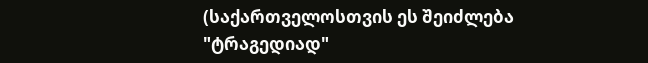(საქართველოსთვის ეს შეიძლება "ტრაგედიად"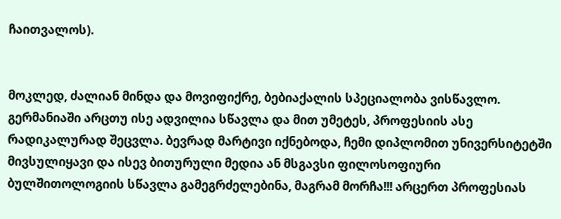ჩაითვალოს).


მოკლედ, ძალიან მინდა და მოვიფიქრე, ბებიაქალის სპეციალობა ვისწავლო.
გერმანიაში არცთუ ისე ადვილია სწავლა და მით უმეტეს, პროფესიის ასე რადიკალურად შეცვლა. ბევრად მარტივი იქნებოდა, ჩემი დიპლომით უნივერსიტეტში მივსულიყავი და ისევ ბითურული მედია ან მსგავსი ფილოსოფიური ბულშითოლოგიის სწავლა გამეგრძელებინა, მაგრამ მორჩა!!! არცერთ პროფესიას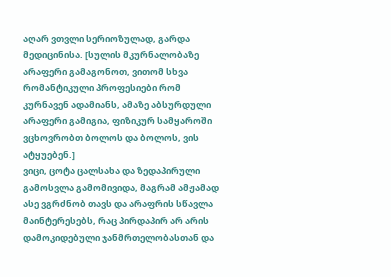აღარ ვთვლი სერიოზულად, გარდა მედიცინისა. [სულის მკურნალობაზე არაფერი გამაგონოთ, ვითომ სხვა რომანტიკული პროფესიები რომ კურნავენ ადამიანს, ამაზე აბსურდული არაფერი გამიგია, ფიზიკურ სამყაროში ვცხოვრობთ ბოლოს და ბოლოს, ვის ატყუებენ.]
ვიცი, ცოტა ცალსახა და ზედაპირული გამოსვლა გამომივიდა, მაგრამ ამჟამად ასე ვგრძნობ თავს და არაფრის სწავლა მაინტერესებს, რაც პირდაპირ არ არის დამოკიდებული ჯანმრთელობასთან და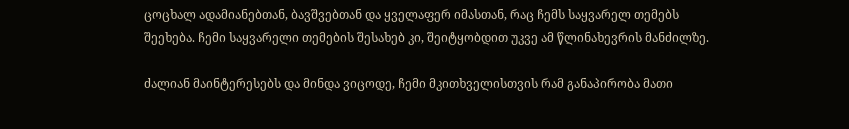ცოცხალ ადამიანებთან, ბავშვებთან და ყველაფერ იმასთან, რაც ჩემს საყვარელ თემებს შეეხება. ჩემი საყვარელი თემების შესახებ კი, შეიტყობდით უკვე ამ წლინახევრის მანძილზე.

ძალიან მაინტერესებს და მინდა ვიცოდე, ჩემი მკითხველისთვის რამ განაპირობა მათი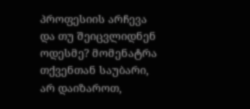პროფესიის არჩევა და თუ შეიცვლიდნენ ოდესმე? მომენატრა თქვენთან საუბარი, არ დაიზაროთ,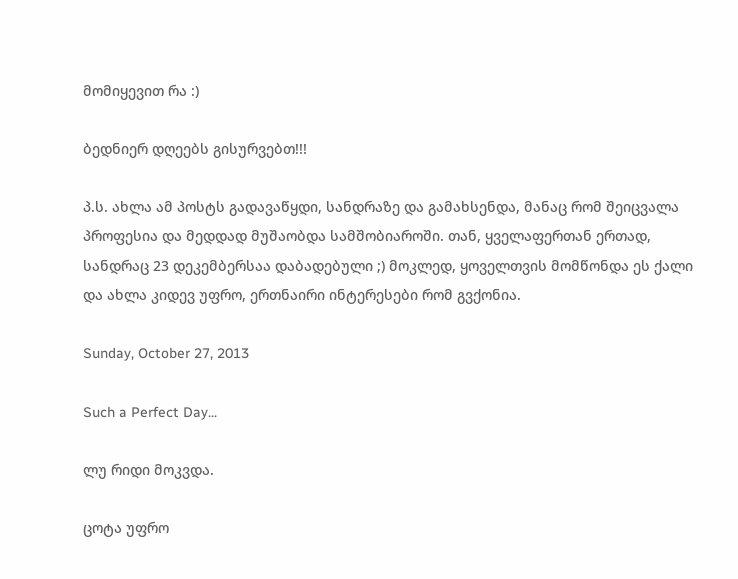მომიყევით რა :)

ბედნიერ დღეებს გისურვებთ!!!

პ.ს. ახლა ამ პოსტს გადავაწყდი, სანდრაზე და გამახსენდა, მანაც რომ შეიცვალა პროფესია და მედდად მუშაობდა სამშობიაროში. თან, ყველაფერთან ერთად, სანდრაც 23 დეკემბერსაა დაბადებული ;) მოკლედ, ყოველთვის მომწონდა ეს ქალი და ახლა კიდევ უფრო, ერთნაირი ინტერესები რომ გვქონია.

Sunday, October 27, 2013

Such a Perfect Day...

ლუ რიდი მოკვდა.

ცოტა უფრო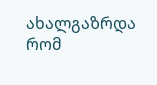ახალგაზრდა რომ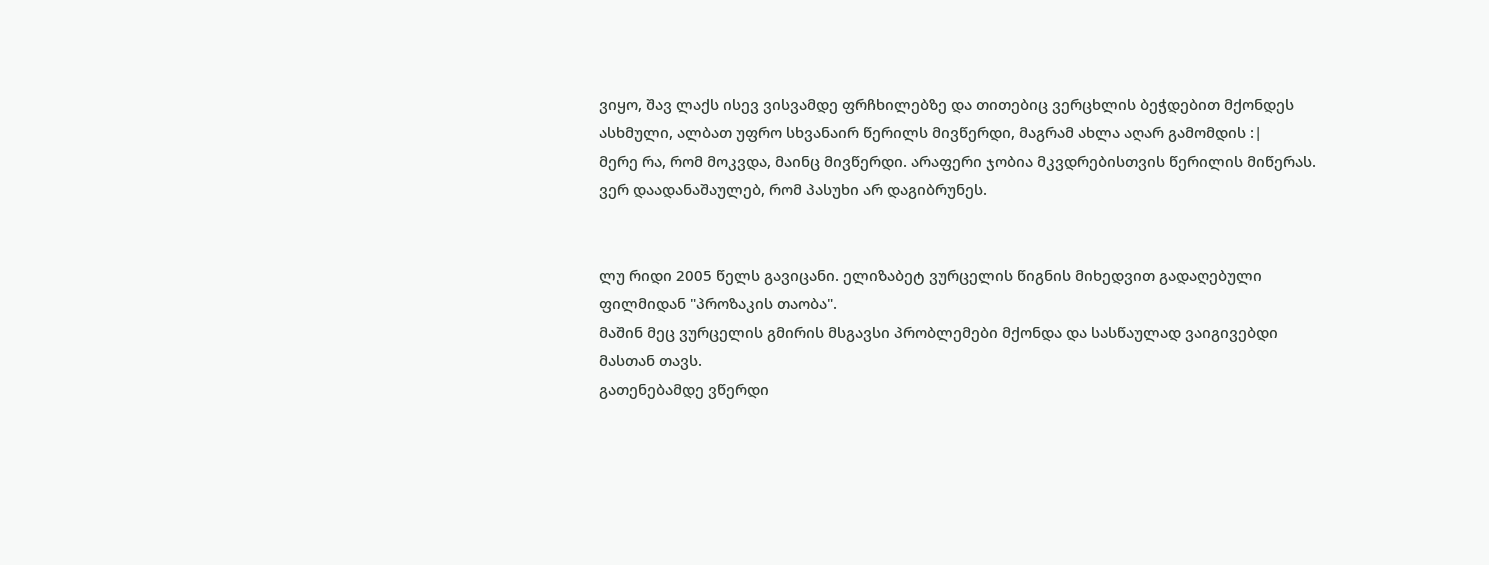ვიყო, შავ ლაქს ისევ ვისვამდე ფრჩხილებზე და თითებიც ვერცხლის ბეჭდებით მქონდეს ასხმული, ალბათ უფრო სხვანაირ წერილს მივწერდი, მაგრამ ახლა აღარ გამომდის :|
მერე რა, რომ მოკვდა, მაინც მივწერდი. არაფერი ჯობია მკვდრებისთვის წერილის მიწერას. ვერ დაადანაშაულებ, რომ პასუხი არ დაგიბრუნეს.


ლუ რიდი 2005 წელს გავიცანი. ელიზაბეტ ვურცელის წიგნის მიხედვით გადაღებული ფილმიდან "პროზაკის თაობა".
მაშინ მეც ვურცელის გმირის მსგავსი პრობლემები მქონდა და სასწაულად ვაიგივებდი მასთან თავს.
გათენებამდე ვწერდი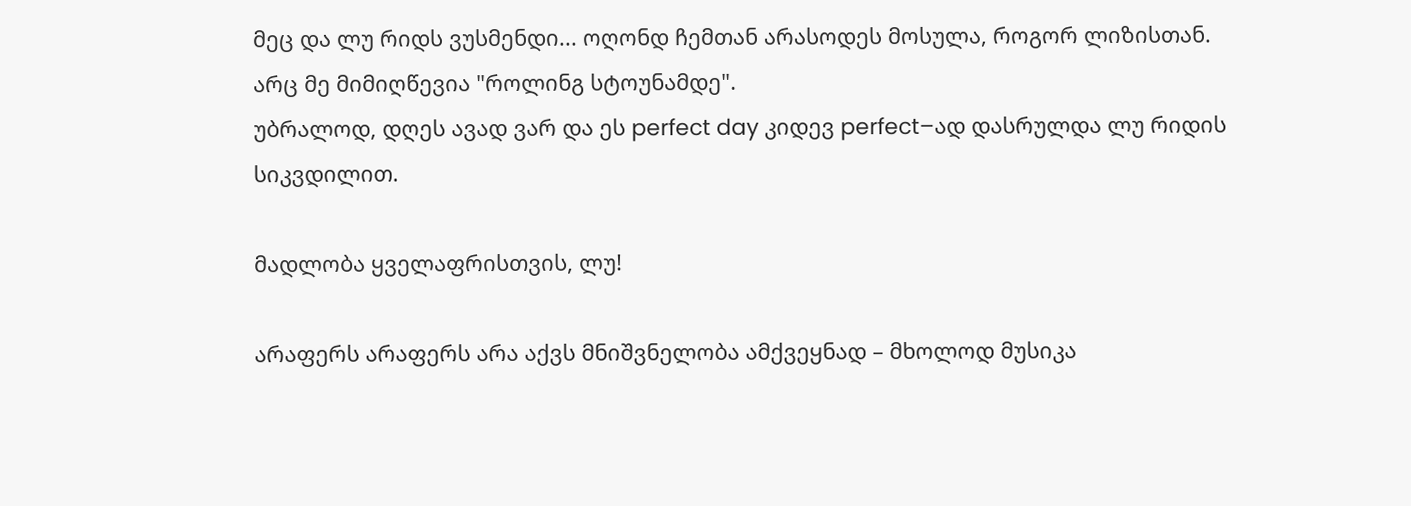მეც და ლუ რიდს ვუსმენდი... ოღონდ ჩემთან არასოდეს მოსულა, როგორ ლიზისთან.
არც მე მიმიღწევია "როლინგ სტოუნამდე".
უბრალოდ, დღეს ავად ვარ და ეს perfect day კიდევ perfect–ად დასრულდა ლუ რიდის სიკვდილით.

მადლობა ყველაფრისთვის, ლუ!

არაფერს არაფერს არა აქვს მნიშვნელობა ამქვეყნად – მხოლოდ მუსიკა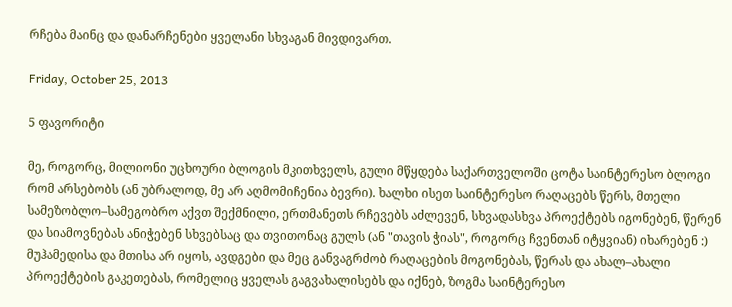რჩება მაინც და დანარჩენები ყველანი სხვაგან მივდივართ.

Friday, October 25, 2013

5 ფავორიტი

მე, როგორც, მილიონი უცხოური ბლოგის მკითხველს, გული მწყდება საქართველოში ცოტა საინტერესო ბლოგი რომ არსებობს (ან უბრალოდ, მე არ აღმომიჩენია ბევრი). ხალხი ისეთ საინტერესო რაღაცებს წერს, მთელი სამეზობლო–სამეგობრო აქვთ შექმნილი, ერთმანეთს რჩევებს აძლევენ, სხვადასხვა პროექტებს იგონებენ, წერენ და სიამოვნებას ანიჭებენ სხვებსაც და თვითონაც გულს (ან "თავის ჭიას", როგორც ჩვენთან იტყვიან) იხარებენ :)
მუჰამედისა და მთისა არ იყოს, ავდგები და მეც განვაგრძობ რაღაცების მოგონებას, წერას და ახალ–ახალი პროექტების გაკეთებას, რომელიც ყველას გაგვახალისებს და იქნებ, ზოგმა საინტერესო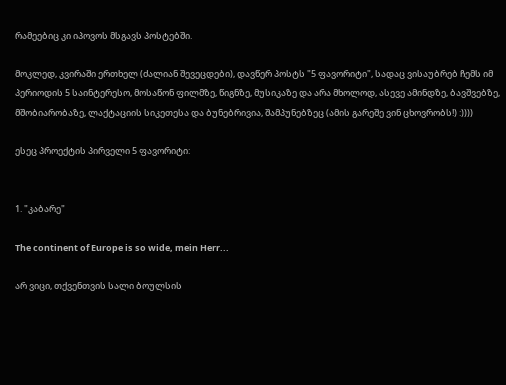რამეებიც კი იპოვოს მსგავს პოსტებში.

მოკლედ, კვირაში ერთხელ (ძალიან შევეცდები), დავწერ პოსტს "5 ფავორიტი", სადაც ვისაუბრებ ჩემს იმ პერიოდის 5 საინტერესო, მოსაწონ ფილმზე, წიგნზე, მუსიკაზე და არა მხოლოდ, ასევე ამინდზე, ბავშვებზე, მშობიარობაზე, ლაქტაციის სიკეთესა და ბუნებრივია, შამპუნებზეც (ამის გარეშე ვინ ცხოვრობს!) :))))

ესეც პროექტის პირველი 5 ფავორიტი:


1. "კაბარე"

The continent of Europe is so wide, mein Herr...

არ ვიცი, თქვენთვის სალი ბოულსის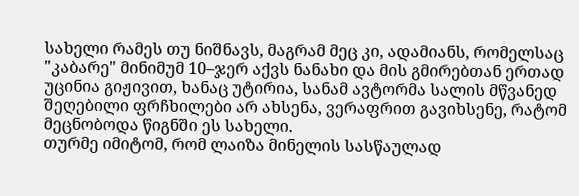სახელი რამეს თუ ნიშნავს, მაგრამ მეც კი, ადამიანს, რომელსაც "კაბარე" მინიმუმ 10–ჯერ აქვს ნანახი და მის გმირებთან ერთად უცინია გიჟივით, ხანაც უტირია, სანამ ავტორმა სალის მწვანედ შეღებილი ფრჩხილები არ ახსენა, ვერაფრით გავიხსენე, რატომ მეცნობოდა წიგნში ეს სახელი.
თურმე იმიტომ, რომ ლაიზა მინელის სასწაულად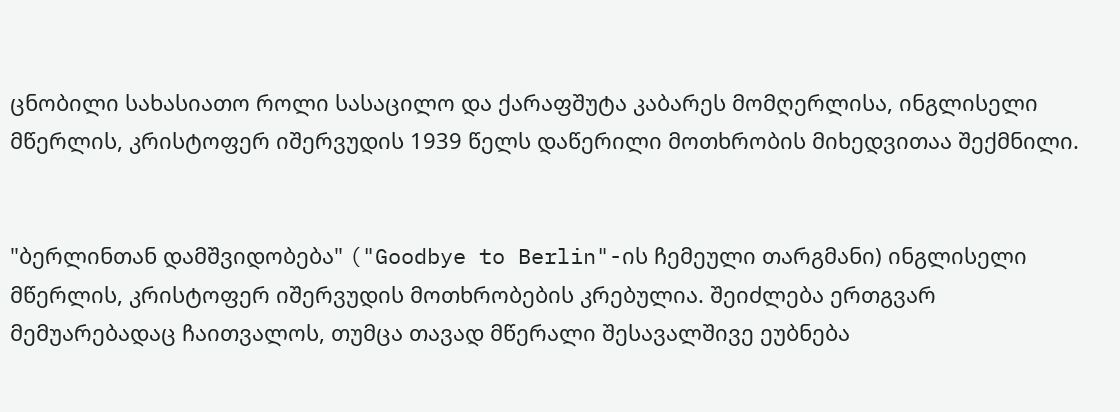ცნობილი სახასიათო როლი სასაცილო და ქარაფშუტა კაბარეს მომღერლისა, ინგლისელი მწერლის, კრისტოფერ იშერვუდის 1939 წელს დაწერილი მოთხრობის მიხედვითაა შექმნილი.


"ბერლინთან დამშვიდობება" ("Goodbye to Berlin"-ის ჩემეული თარგმანი) ინგლისელი მწერლის, კრისტოფერ იშერვუდის მოთხრობების კრებულია. შეიძლება ერთგვარ მემუარებადაც ჩაითვალოს, თუმცა თავად მწერალი შესავალშივე ეუბნება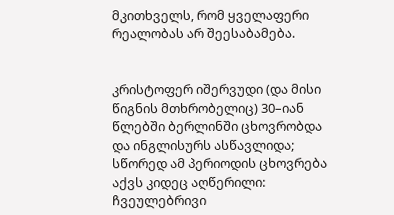მკითხველს, რომ ყველაფერი რეალობას არ შეესაბამება.


კრისტოფერ იშერვუდი (და მისი წიგნის მთხრობელიც) 30–იან წლებში ბერლინში ცხოვრობდა და ინგლისურს ასწავლიდა; სწორედ ამ პერიოდის ცხოვრება აქვს კიდეც აღწერილი: ჩვეულებრივი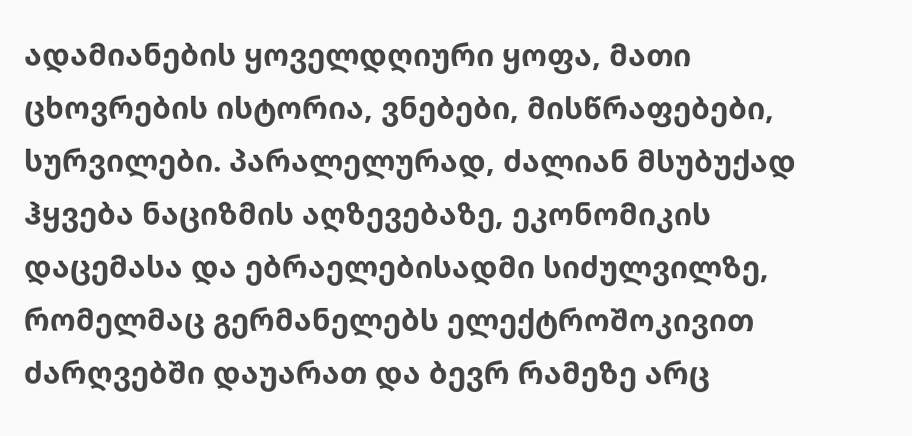ადამიანების ყოველდღიური ყოფა, მათი ცხოვრების ისტორია, ვნებები, მისწრაფებები, სურვილები. პარალელურად, ძალიან მსუბუქად ჰყვება ნაციზმის აღზევებაზე, ეკონომიკის დაცემასა და ებრაელებისადმი სიძულვილზე, რომელმაც გერმანელებს ელექტროშოკივით ძარღვებში დაუარათ და ბევრ რამეზე არც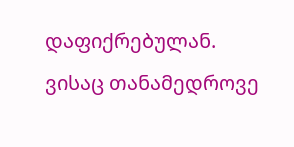დაფიქრებულან.
ვისაც თანამედროვე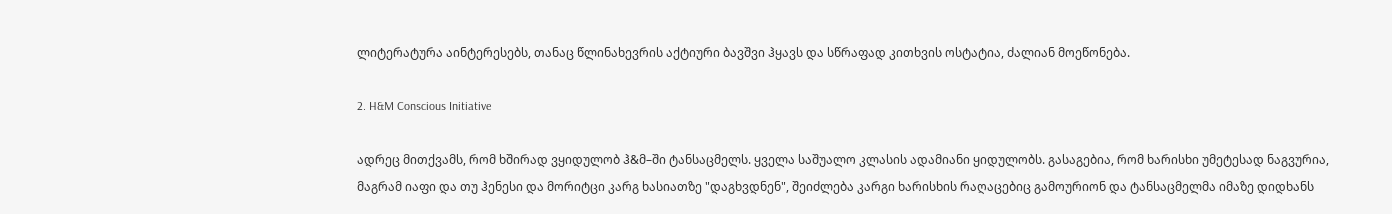ლიტერატურა აინტერესებს, თანაც წლინახევრის აქტიური ბავშვი ჰყავს და სწრაფად კითხვის ოსტატია, ძალიან მოეწონება.

2. H&M Conscious Initiative

ადრეც მითქვამს, რომ ხშირად ვყიდულობ ჰ&მ–ში ტანსაცმელს. ყველა საშუალო კლასის ადამიანი ყიდულობს. გასაგებია, რომ ხარისხი უმეტესად ნაგვურია, მაგრამ იაფი და თუ ჰენესი და მორიტცი კარგ ხასიათზე "დაგხვდნენ", შეიძლება კარგი ხარისხის რაღაცებიც გამოურიონ და ტანსაცმელმა იმაზე დიდხანს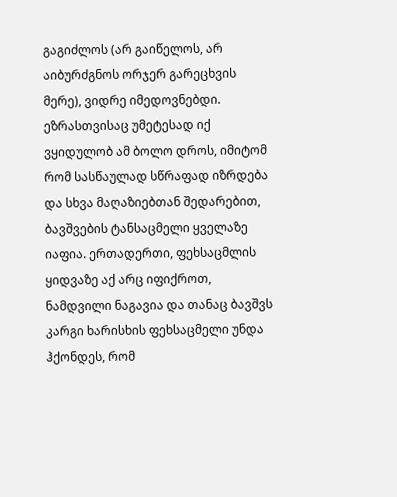გაგიძლოს (არ გაიწელოს, არ აიბურძგნოს ორჯერ გარეცხვის მერე), ვიდრე იმედოვნებდი.
ეზრასთვისაც უმეტესად იქ ვყიდულობ ამ ბოლო დროს, იმიტომ რომ სასწაულად სწრაფად იზრდება და სხვა მაღაზიებთან შედარებით, ბავშვების ტანსაცმელი ყველაზე იაფია. ერთადერთი, ფეხსაცმლის ყიდვაზე აქ არც იფიქროთ, ნამდვილი ნაგავია და თანაც ბავშვს კარგი ხარისხის ფეხსაცმელი უნდა ჰქონდეს, რომ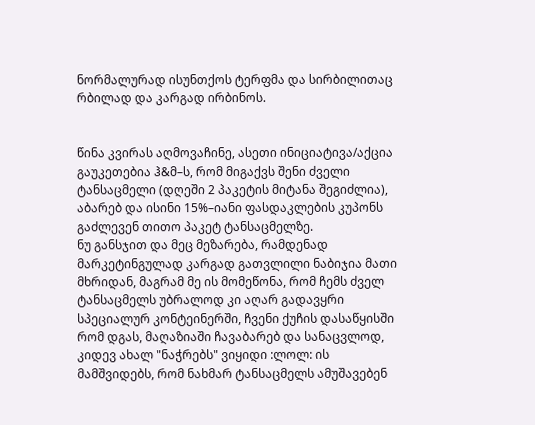ნორმალურად ისუნთქოს ტერფმა და სირბილითაც რბილად და კარგად ირბინოს.


წინა კვირას აღმოვაჩინე, ასეთი ინიციატივა/აქცია გაუკეთებია ჰ&მ–ს, რომ მიგაქვს შენი ძველი ტანსაცმელი (დღეში 2 პაკეტის მიტანა შეგიძლია), აბარებ და ისინი 15%–იანი ფასდაკლების კუპონს გაძლევენ თითო პაკეტ ტანსაცმელზე.
ნუ განსჯით და მეც მეზარება, რამდენად მარკეტინგულად კარგად გათვლილი ნაბიჯია მათი მხრიდან, მაგრამ მე ის მომეწონა, რომ ჩემს ძველ ტანსაცმელს უბრალოდ კი აღარ გადავყრი სპეციალურ კონტეინერში, ჩვენი ქუჩის დასაწყისში რომ დგას, მაღაზიაში ჩავაბარებ და სანაცვლოდ, კიდევ ახალ "ნაჭრებს" ვიყიდი :ლოლ: ის მამშვიდებს, რომ ნახმარ ტანსაცმელს ამუშავებენ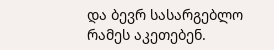და ბევრ სასარგებლო რამეს აკეთებენ.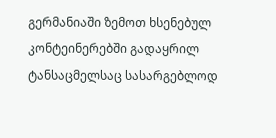გერმანიაში ზემოთ ხსენებულ კონტეინერებში გადაყრილ ტანსაცმელსაც სასარგებლოდ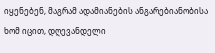იყენებენ, მაგრამ ადამიანების ანგარებიანობისა ხომ იცით, დღევანდელი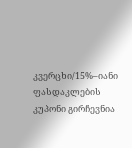კვერცხი/15%–იანი ფასდაკლების კუპონი გირჩევნია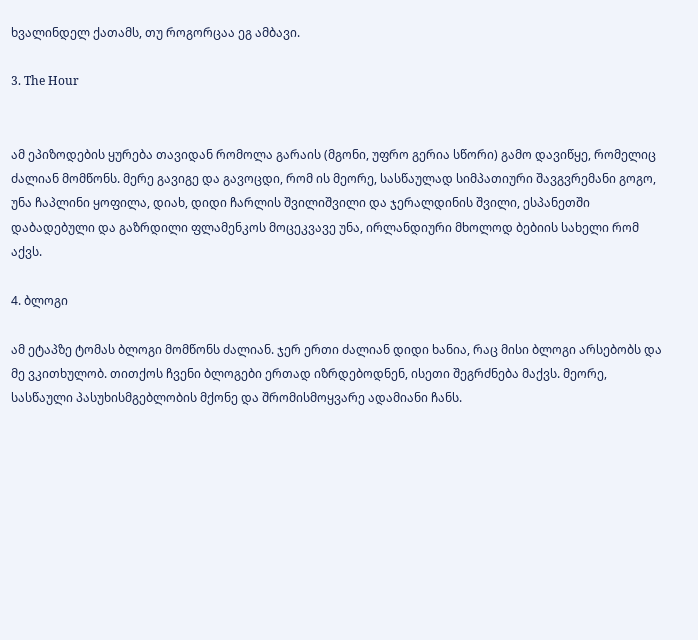ხვალინდელ ქათამს, თუ როგორცაა ეგ ამბავი.

3. The Hour


ამ ეპიზოდების ყურება თავიდან რომოლა გარაის (მგონი, უფრო გერია სწორი) გამო დავიწყე, რომელიც ძალიან მომწონს. მერე გავიგე და გავოცდი, რომ ის მეორე, სასწაულად სიმპათიური შავგვრემანი გოგო, უნა ჩაპლინი ყოფილა, დიახ, დიდი ჩარლის შვილიშვილი და ჯერალდინის შვილი, ესპანეთში დაბადებული და გაზრდილი ფლამენკოს მოცეკვავე უნა, ირლანდიური მხოლოდ ბებიის სახელი რომ აქვს.

4. ბლოგი

ამ ეტაპზე ტომას ბლოგი მომწონს ძალიან. ჯერ ერთი ძალიან დიდი ხანია, რაც მისი ბლოგი არსებობს და მე ვკითხულობ. თითქოს ჩვენი ბლოგები ერთად იზრდებოდნენ, ისეთი შეგრძნება მაქვს. მეორე, სასწაული პასუხისმგებლობის მქონე და შრომისმოყვარე ადამიანი ჩანს.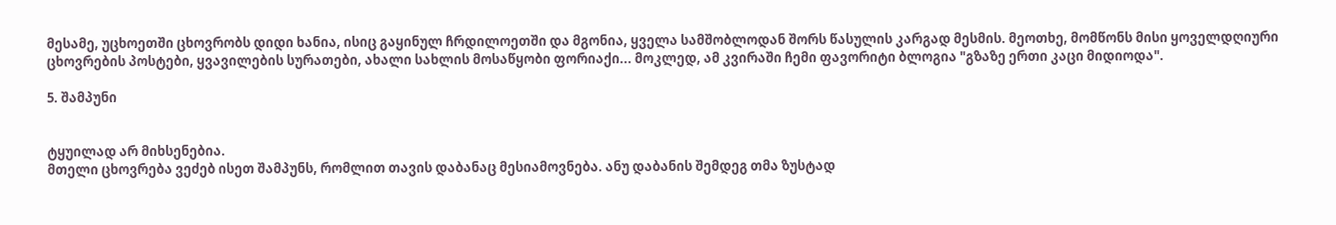მესამე, უცხოეთში ცხოვრობს დიდი ხანია, ისიც გაყინულ ჩრდილოეთში და მგონია, ყველა სამშობლოდან შორს წასულის კარგად მესმის. მეოთხე, მომწონს მისი ყოველდღიური ცხოვრების პოსტები, ყვავილების სურათები, ახალი სახლის მოსაწყობი ფორიაქი... მოკლედ, ამ კვირაში ჩემი ფავორიტი ბლოგია "გზაზე ერთი კაცი მიდიოდა".

5. შამპუნი


ტყუილად არ მიხსენებია.
მთელი ცხოვრება ვეძებ ისეთ შამპუნს, რომლით თავის დაბანაც მესიამოვნება. ანუ დაბანის შემდეგ თმა ზუსტად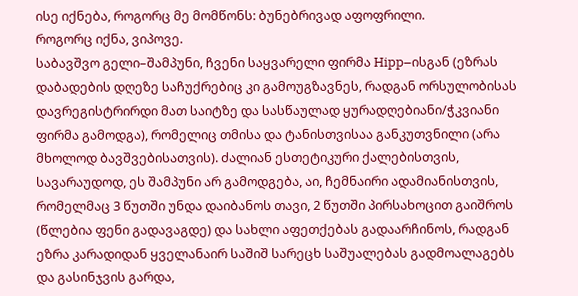ისე იქნება, როგორც მე მომწონს: ბუნებრივად აფოფრილი.
როგორც იქნა, ვიპოვე.
საბავშვო გელი–შამპუნი, ჩვენი საყვარელი ფირმა Hipp–ისგან (ეზრას დაბადების დღეზე საჩუქრებიც კი გამოუგზავნეს, რადგან ორსულობისას დავრეგისტრირდი მათ საიტზე და სასწაულად ყურადღებიანი/ჭკვიანი ფირმა გამოდგა), რომელიც თმისა და ტანისთვისაა განკუთვნილი (არა მხოლოდ ბავშვებისათვის). ძალიან ესთეტიკური ქალებისთვის, სავარაუდოდ, ეს შამპუნი არ გამოდგება, აი, ჩემნაირი ადამიანისთვის, რომელმაც 3 წუთში უნდა დაიბანოს თავი, 2 წუთში პირსახოცით გაიშროს (წლებია ფენი გადავაგდე) და სახლი აფეთქებას გადაარჩინოს, რადგან ეზრა კარადიდან ყველანაირ საშიშ სარეცხ საშუალებას გადმოალაგებს და გასინჯვის გარდა,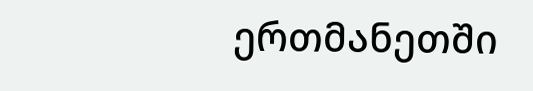ერთმანეთში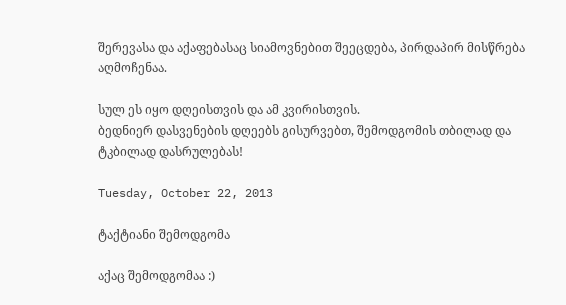შერევასა და აქაფებასაც სიამოვნებით შეეცდება, პირდაპირ მისწრება აღმოჩენაა.

სულ ეს იყო დღეისთვის და ამ კვირისთვის.
ბედნიერ დასვენების დღეებს გისურვებთ, შემოდგომის თბილად და ტკბილად დასრულებას!

Tuesday, October 22, 2013

ტაქტიანი შემოდგომა

აქაც შემოდგომაა :)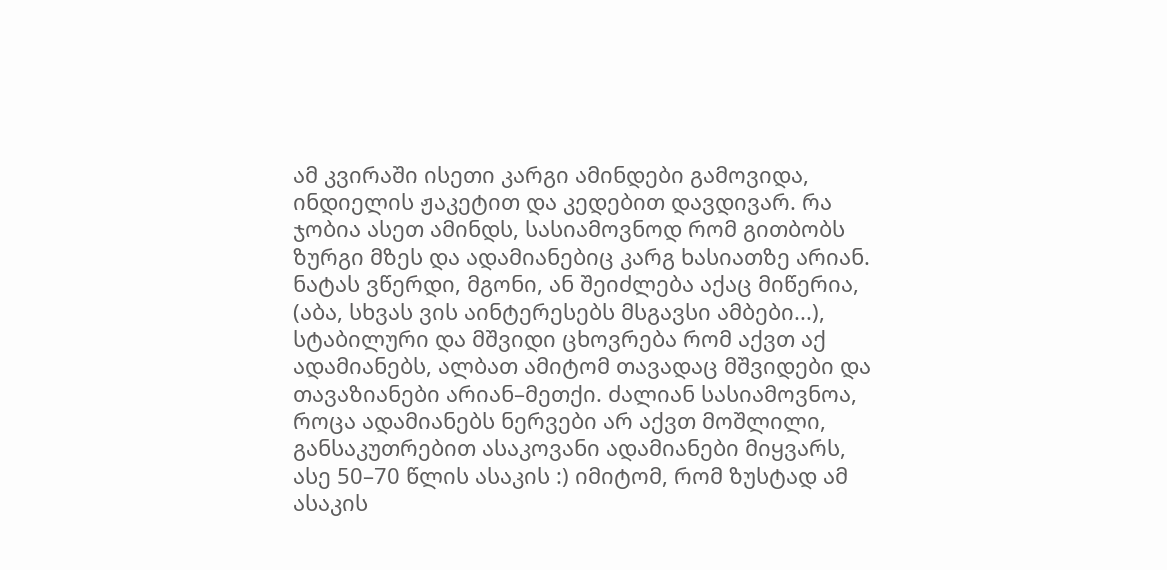ამ კვირაში ისეთი კარგი ამინდები გამოვიდა, ინდიელის ჟაკეტით და კედებით დავდივარ. რა ჯობია ასეთ ამინდს, სასიამოვნოდ რომ გითბობს ზურგი მზეს და ადამიანებიც კარგ ხასიათზე არიან. ნატას ვწერდი, მგონი, ან შეიძლება აქაც მიწერია, (აბა, სხვას ვის აინტერესებს მსგავსი ამბები...), სტაბილური და მშვიდი ცხოვრება რომ აქვთ აქ ადამიანებს, ალბათ ამიტომ თავადაც მშვიდები და თავაზიანები არიან–მეთქი. ძალიან სასიამოვნოა, როცა ადამიანებს ნერვები არ აქვთ მოშლილი, განსაკუთრებით ასაკოვანი ადამიანები მიყვარს, ასე 50–70 წლის ასაკის :) იმიტომ, რომ ზუსტად ამ ასაკის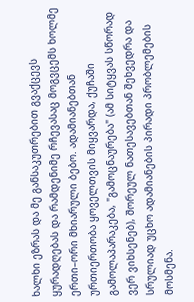ხალხი ეზრას და მე განსაკუთრებით გვაქცევს ყურადღებას და რამდენიმე რჩევასაც მოგვცემს ხოლმე ერთი–ორი მხიარული ბებო. ადამიანებთან ურთიერთობა ყოველთვის მიყვარდა, ქუჩაში გამოლაპარაკება, "გამოცნაურება" (ამ სიტყვას სწორად ვერ ვიხსენებ), შორეულ ნათესავებთან შეხვედრა და სრულიად უცხო ადამიანების პირადი პრობლემების მოსმენა.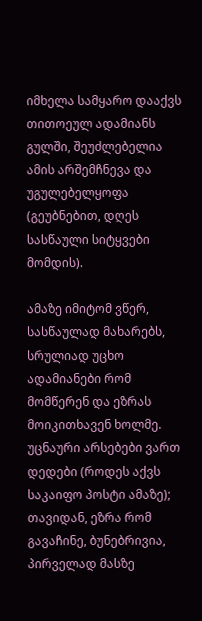იმხელა სამყარო დააქვს თითოეულ ადამიანს გულში, შეუძლებელია ამის არშემჩნევა და უგულებელყოფა (გეუბნებით, დღეს სასწაული სიტყვები მომდის).

ამაზე იმიტომ ვწერ, სასწაულად მახარებს, სრულიად უცხო ადამიანები რომ მომწერენ და ეზრას მოიკითხავენ ხოლმე. უცნაური არსებები ვართ დედები (როდეს აქვს საკაიფო პოსტი ამაზე); თავიდან, ეზრა რომ გავაჩინე, ბუნებრივია, პირველად მასზე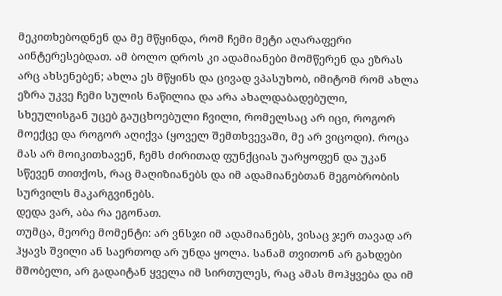მეკითხებოდნენ და მე მწყინდა, რომ ჩემი მეტი აღარაფერი აინტერესებდათ. ამ ბოლო დროს კი ადამიანები მომწერენ და ეზრას არც ახსენებენ; ახლა ეს მწყინს და ცივად ვპასუხობ, იმიტომ რომ ახლა ეზრა უკვე ჩემი სულის ნაწილია და არა ახალდაბადებული, სხეულისგან უცებ გაუცხოებული ჩვილი, რომელსაც არ იცი, როგორ მოექცე და როგორ აღიქვა (ყოველ შემთხვევაში, მე არ ვიცოდი). როცა მას არ მოიკითხავენ, ჩემს ძირითად ფუნქციას უარყოფენ და უკან სწევენ თითქოს, რაც მაღიზიანებს და იმ ადამიანებთან მეგობრობის სურვილს მაკარგვინებს.
დედა ვარ, აბა რა ეგონათ.
თუმცა, მეორე მომენტი: არ ვნსჯი იმ ადამიანებს, ვისაც ჯერ თავად არ ჰყავს შვილი ან საერთოდ არ უნდა ყოლა. სანამ თვითონ არ გახდები მშობელი, არ გადაიტან ყველა იმ სირთულეს, რაც ამას მოჰყვება და იმ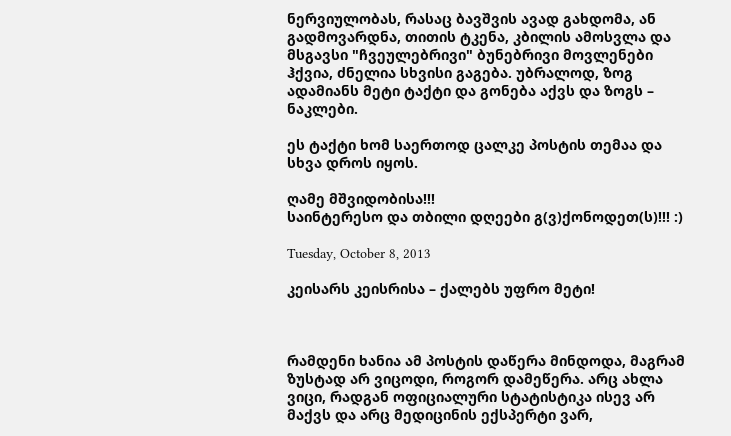ნერვიულობას, რასაც ბავშვის ავად გახდომა, ან გადმოვარდნა, თითის ტკენა, კბილის ამოსვლა და მსგავსი "ჩვეულებრივი" ბუნებრივი მოვლენები ჰქვია, ძნელია სხვისი გაგება. უბრალოდ, ზოგ ადამიანს მეტი ტაქტი და გონება აქვს და ზოგს – ნაკლები.

ეს ტაქტი ხომ საერთოდ ცალკე პოსტის თემაა და სხვა დროს იყოს.

ღამე მშვიდობისა!!!
საინტერესო და თბილი დღეები გ(ვ)ქონოდეთ(ს)!!! :)

Tuesday, October 8, 2013

კეისარს კეისრისა – ქალებს უფრო მეტი!



რამდენი ხანია ამ პოსტის დაწერა მინდოდა, მაგრამ ზუსტად არ ვიცოდი, როგორ დამეწერა. არც ახლა ვიცი, რადგან ოფიციალური სტატისტიკა ისევ არ მაქვს და არც მედიცინის ექსპერტი ვარ,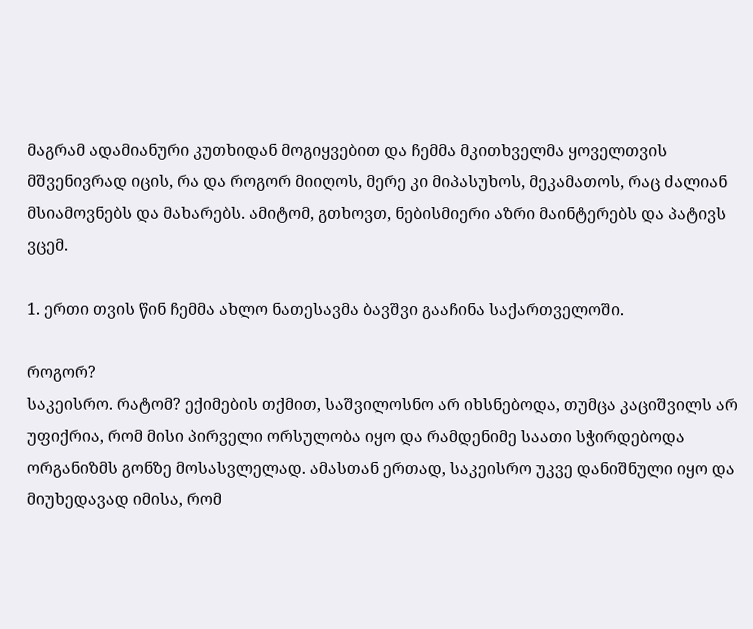მაგრამ ადამიანური კუთხიდან მოგიყვებით და ჩემმა მკითხველმა ყოველთვის მშვენივრად იცის, რა და როგორ მიიღოს, მერე კი მიპასუხოს, მეკამათოს, რაც ძალიან მსიამოვნებს და მახარებს. ამიტომ, გთხოვთ, ნებისმიერი აზრი მაინტერებს და პატივს ვცემ.

1. ერთი თვის წინ ჩემმა ახლო ნათესავმა ბავშვი გააჩინა საქართველოში.

როგორ?
საკეისრო. რატომ? ექიმების თქმით, საშვილოსნო არ იხსნებოდა, თუმცა კაციშვილს არ უფიქრია, რომ მისი პირველი ორსულობა იყო და რამდენიმე საათი სჭირდებოდა ორგანიზმს გონზე მოსასვლელად. ამასთან ერთად, საკეისრო უკვე დანიშნული იყო და მიუხედავად იმისა, რომ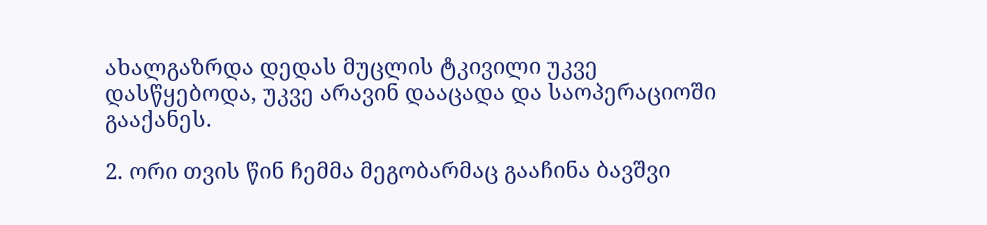ახალგაზრდა დედას მუცლის ტკივილი უკვე დასწყებოდა, უკვე არავინ დააცადა და საოპერაციოში გააქანეს.

2. ორი თვის წინ ჩემმა მეგობარმაც გააჩინა ბავშვი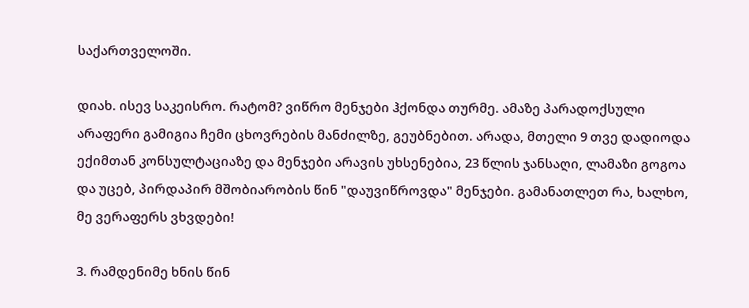საქართველოში.

დიახ. ისევ საკეისრო. რატომ? ვიწრო მენჯები ჰქონდა თურმე. ამაზე პარადოქსული არაფერი გამიგია ჩემი ცხოვრების მანძილზე, გეუბნებით. არადა, მთელი 9 თვე დადიოდა ექიმთან კონსულტაციაზე და მენჯები არავის უხსენებია, 23 წლის ჯანსაღი, ლამაზი გოგოა და უცებ, პირდაპირ მშობიარობის წინ "დაუვიწროვდა" მენჯები. გამანათლეთ რა, ხალხო, მე ვერაფერს ვხვდები!

3. რამდენიმე ხნის წინ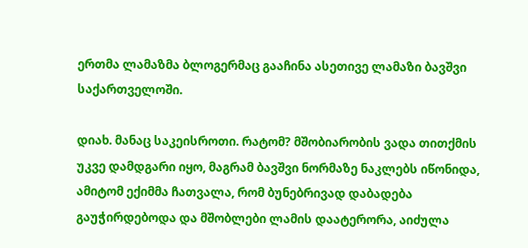ერთმა ლამაზმა ბლოგერმაც გააჩინა ასეთივე ლამაზი ბავშვი საქართველოში.

დიახ. მანაც საკეისროთი. რატომ? მშობიარობის ვადა თითქმის უკვე დამდგარი იყო, მაგრამ ბავშვი ნორმაზე ნაკლებს იწონიდა, ამიტომ ექიმმა ჩათვალა, რომ ბუნებრივად დაბადება გაუჭირდებოდა და მშობლები ლამის დაატერორა, აიძულა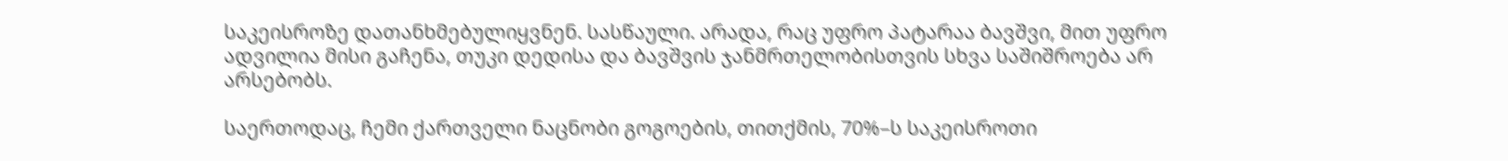საკეისროზე დათანხმებულიყვნენ. სასწაული. არადა, რაც უფრო პატარაა ბავშვი, მით უფრო ადვილია მისი გაჩენა, თუკი დედისა და ბავშვის ჯანმრთელობისთვის სხვა საშიშროება არ არსებობს.

საერთოდაც, ჩემი ქართველი ნაცნობი გოგოების, თითქმის, 70%–ს საკეისროთი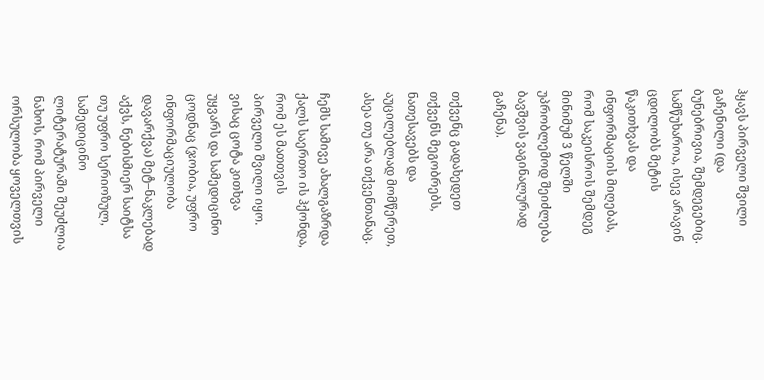ჰყავს პირველი შვილი გაჩენილი (და ბუნებრივია, შემდეგებიც. სამწუხაროა, ისევ არავინ ცდილობს მეტის წაკითხვას და ინფორმაციის მიღებას, რომ საკეისროს შემდეგ მინიმუმ 3 წელში უპრობლემოდ შეიძლება ბავშვის ვაგინალურად გაჩენა).

თქვენც გადახედეთ თქვენს მეგობრებს, ნათესავებს და აუცილებლად მომწერეთ, ასეა თუ არა თქვენთანაც.

ჩემს სამივე ახალგაზრდა ქალს საერთო ის ჰქონდა, რომ ეს მათთვის პირველი შვილი იყო.
ვისაც ცოტა კითხვა უყვარს და სამედიცინო ცოდნაც (ჯობია, უფრო ინფორმაციულობა დავარქვა) მეტ–ნაკლებად აქვს, ნებისმიერ საიტსა თუ უფრო სერიოზულ, სამედიცინო ლიტერატურაში შეუძლია ნახოს, რომ პირველი ორსულობა ყოველთვის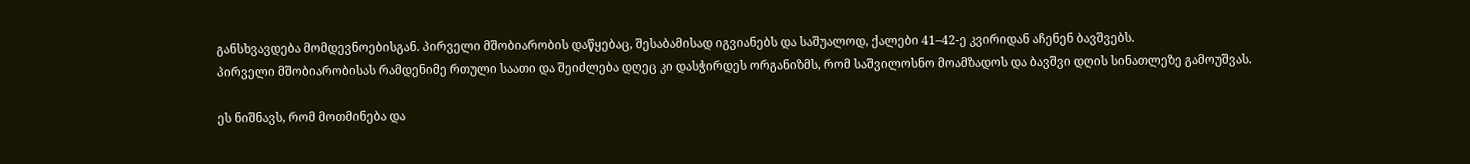განსხვავდება მომდევნოებისგან. პირველი მშობიარობის დაწყებაც, შესაბამისად იგვიანებს და საშუალოდ, ქალები 41–42-ე კვირიდან აჩენენ ბავშვებს.
პირველი მშობიარობისას რამდენიმე რთული საათი და შეიძლება დღეც კი დასჭირდეს ორგანიზმს, რომ საშვილოსნო მოამზადოს და ბავშვი დღის სინათლეზე გამოუშვას.

ეს ნიშნავს, რომ მოთმინება და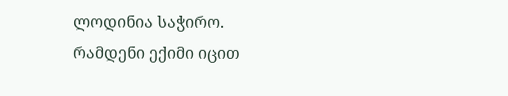ლოდინია საჭირო.
რამდენი ექიმი იცით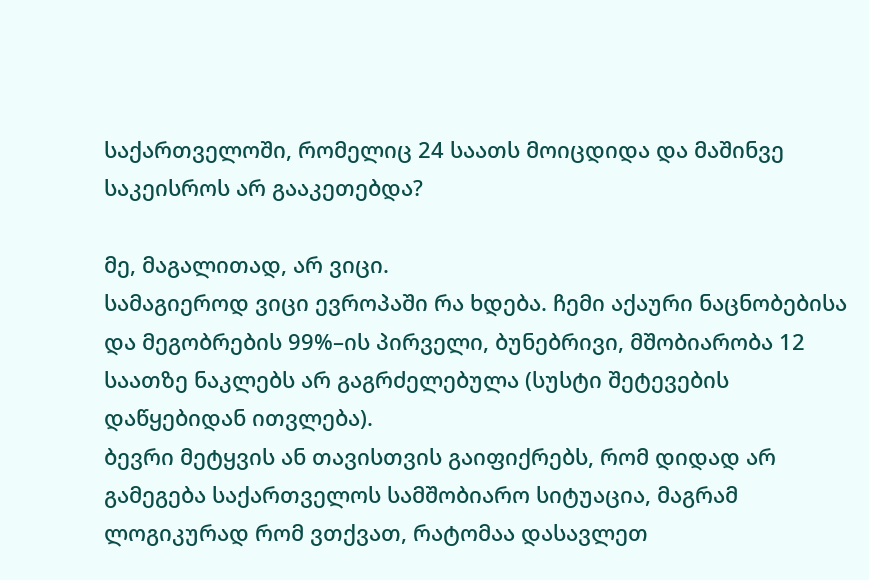საქართველოში, რომელიც 24 საათს მოიცდიდა და მაშინვე საკეისროს არ გააკეთებდა?

მე, მაგალითად, არ ვიცი.
სამაგიეროდ ვიცი ევროპაში რა ხდება. ჩემი აქაური ნაცნობებისა და მეგობრების 99%–ის პირველი, ბუნებრივი, მშობიარობა 12 საათზე ნაკლებს არ გაგრძელებულა (სუსტი შეტევების დაწყებიდან ითვლება).
ბევრი მეტყვის ან თავისთვის გაიფიქრებს, რომ დიდად არ გამეგება საქართველოს სამშობიარო სიტუაცია, მაგრამ ლოგიკურად რომ ვთქვათ, რატომაა დასავლეთ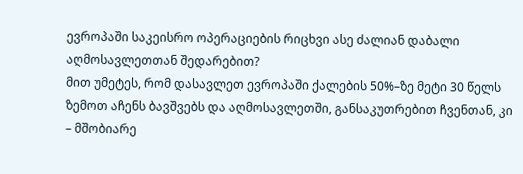ევროპაში საკეისრო ოპერაციების რიცხვი ასე ძალიან დაბალი აღმოსავლეთთან შედარებით?
მით უმეტეს, რომ დასავლეთ ევროპაში ქალების 50%–ზე მეტი 30 წელს ზემოთ აჩენს ბავშვებს და აღმოსავლეთში, განსაკუთრებით ჩვენთან, კი – მშობიარე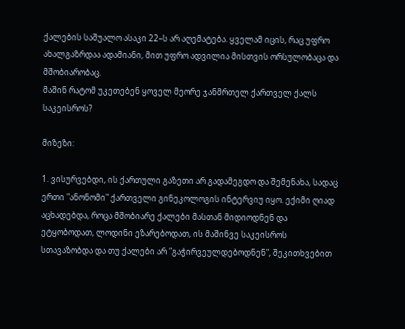ქალების საშუალო ასაკი 22–ს არ აღემატება. ყველამ იცის, რაც უფრო ახალგაზრდაა ადამიანი, მით უფრო ადვილია მისთვის ორსულობაცა და მშობიარობაც.
მაშინ რატომ უკეთებენ ყოველ მეორე ჯანმრთელ ქართველ ქალს საკეისროს?

მიზეზი:

1. ვისურვებდი, ის ქართული გაზეთი არ გადამეგდო და შემენახა, სადაც ერთი "ანონომი" ქართველი გინეკოლოგის ინტერვიუ იყო. ექიმი ღიად აცხადებდა, როცა მშობიარე ქალები მასთან მიდიოდნენ და ეტყობოდათ, ლოდინი ეზარებოდათ, ის მაშინვე საკეისროს სთავაზობდა და თუ ქალები არ "გაჭირვეულდებოდნენ", შეკითხვებით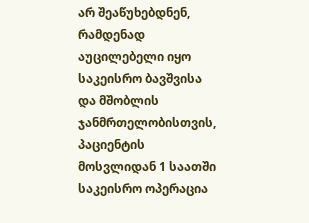არ შეაწუხებდნენ, რამდენად აუცილებელი იყო საკეისრო ბავშვისა და მშობლის ჯანმრთელობისთვის, პაციენტის მოსვლიდან 1 საათში საკეისრო ოპერაცია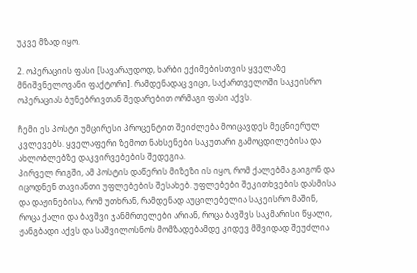უკვე მზად იყო.

2. ოპერაციის ფასი [სავარაუდოდ, ხარბი ექიმებისთვის ყველაზე მნიშვნელოვანი ფაქტორი]. რამდენადაც ვიცი, საქართველოში საკეისრო ოპერაციას ბუნებრივთან შედარებით ორმაგი ფასი აქვს.

ჩემი ეს პოსტი უმცირესი პროცენტით შეიძლება მოიცავდეს მეცნიერულ კვლევებს. ყველაფერი ზემოთ ნახსენები საკუთარი გამოცდილებისა და ახლობლებზე დაკვირვებების შედეგია.
პირველ რიგში, ამ პოსტის დაწერის მიზეზი ის იყო, რომ ქალებმა გაიგონ და იცოდნენ თავიანთი უფლებების შესახებ. უფლებები შეკითხვების დასმისა და დაჟინებისა, რომ უთხრან, რამდენად აუცილებელია საკეისრო მაშინ, როცა ქალი და ბავშვი ჯანმრთელები არიან, როცა ბავშვს საკმარისი წყალი, ჟანგბადი აქვს და საშვილოსნოს მომზადებამდე კიდევ მშვიდად შეუძლია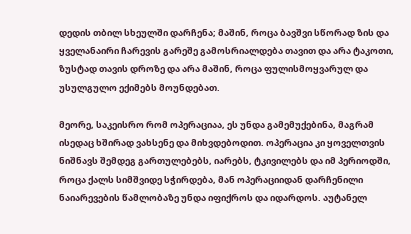დედის თბილ სხეულში დარჩენა; მაშინ, როცა ბავშვი სწორად ზის და ყველანაირი ჩარევის გარეშე გამოსრიალდება თავით და არა ტაკოთი, ზუსტად თავის დროზე და არა მაშინ, როცა ფულისმოყვარულ და უსულგულო ექიმებს მოუნდებათ.

მეორე, საკეისრო რომ ოპერაციაა, ეს უნდა გამემუქებინა, მაგრამ ისედაც ხშირად ვახსენე და მიხვდებოდით. ოპერაცია კი ყოველთვის ნიშნავს შემდეგ გართულებებს, იარებს, ტკივილებს და იმ პერიოდში, როცა ქალს სიმშვიდე სჭირდება, მან ოპერაციიდან დარჩენილი ნაიარევების წამლობაზე უნდა იფიქროს და იდარდოს. აუტანელ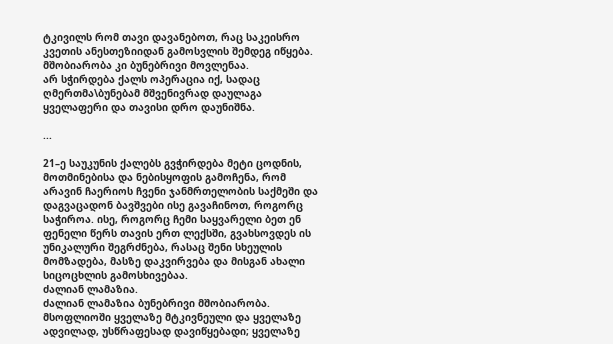ტკივილს რომ თავი დავანებოთ, რაც საკეისრო კვეთის ანესთეზიიდან გამოსვლის შემდეგ იწყება.
მშობიარობა კი ბუნებრივი მოვლენაა.
არ სჭირდება ქალს ოპერაცია იქ, სადაც ღმერთმა\ბუნებამ მშვენივრად დაულაგა ყველაფერი და თავისი დრო დაუნიშნა.

...

21–ე საუკუნის ქალებს გვჭირდება მეტი ცოდნის, მოთმინებისა და ნებისყოფის გამოჩენა, რომ არავინ ჩაერიოს ჩვენი ჯანმრთელობის საქმეში და დაგვაცადონ ბავშვები ისე გავაჩინოთ, როგორც საჭიროა. ისე, როგორც ჩემი საყვარელი ბეთ ენ ფენელი წერს თავის ერთ ლექსში, გვახსოვდეს ის უნიკალური შეგრძნება, რასაც შენი სხეულის მომზადება, მასზე დაკვირვება და მისგან ახალი სიცოცხლის გამოსხივებაა.
ძალიან ლამაზია.
ძალიან ლამაზია ბუნებრივი მშობიარობა. მსოფლიოში ყველაზე მტკივნეული და ყველაზე ადვილად, უსწრაფესად დავიწყებადი; ყველაზე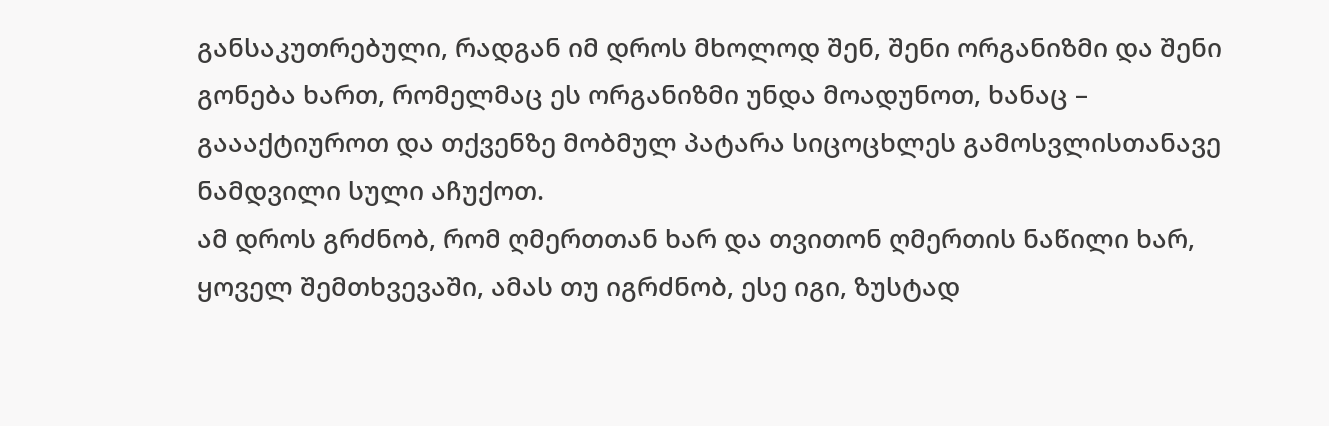განსაკუთრებული, რადგან იმ დროს მხოლოდ შენ, შენი ორგანიზმი და შენი გონება ხართ, რომელმაც ეს ორგანიზმი უნდა მოადუნოთ, ხანაც – გაააქტიუროთ და თქვენზე მობმულ პატარა სიცოცხლეს გამოსვლისთანავე ნამდვილი სული აჩუქოთ.
ამ დროს გრძნობ, რომ ღმერთთან ხარ და თვითონ ღმერთის ნაწილი ხარ, ყოველ შემთხვევაში, ამას თუ იგრძნობ, ესე იგი, ზუსტად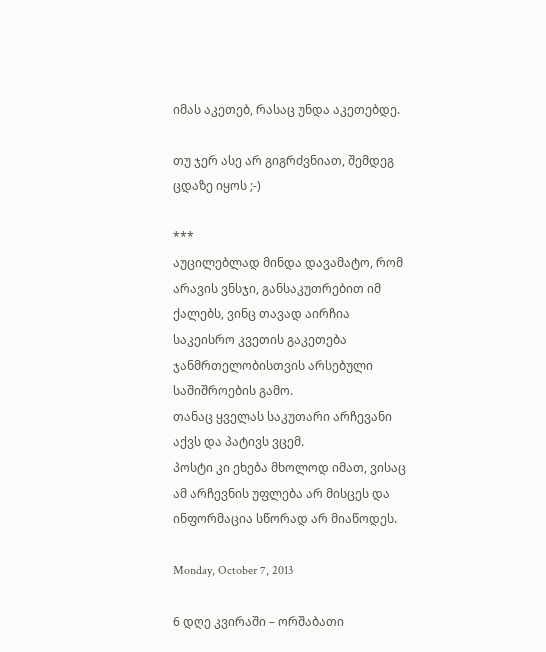იმას აკეთებ, რასაც უნდა აკეთებდე.

თუ ჯერ ასე არ გიგრძვნიათ, შემდეგ ცდაზე იყოს ;-)

***
აუცილებლად მინდა დავამატო, რომ არავის ვნსჯი, განსაკუთრებით იმ ქალებს, ვინც თავად აირჩია საკეისრო კვეთის გაკეთება ჯანმრთელობისთვის არსებული საშიშროების გამო.
თანაც ყველას საკუთარი არჩევანი აქვს და პატივს ვცემ.
პოსტი კი ეხება მხოლოდ იმათ, ვისაც ამ არჩევნის უფლება არ მისცეს და ინფორმაცია სწორად არ მიაწოდეს.

Monday, October 7, 2013

6 დღე კვირაში – ორშაბათი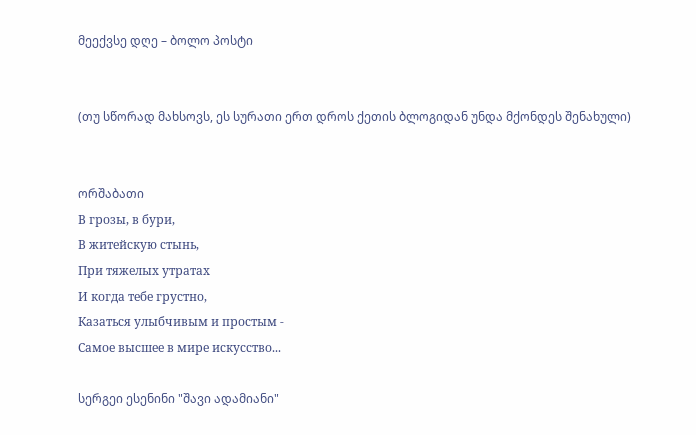მეექვსე დღე – ბოლო პოსტი


(თუ სწორად მახსოვს, ეს სურათი ერთ დროს ქეთის ბლოგიდან უნდა მქონდეს შენახული)


ორშაბათი
В грозы, в бури,
В житейскую стынь,
При тяжелых утратах
И когда тебе грустно,
Казаться улыбчивым и простым -
Самое высшее в мире искусство...

სერგეი ესენინი "შავი ადამიანი"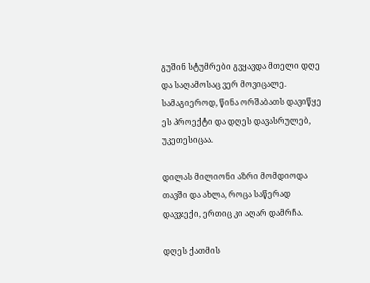გუშინ სტუმრები გვყავდა მთელი დღე და საღამოსაც ვერ მოვიცალე.
სამაგიეროდ, წინა ორშაბათს დავიწყე ეს პროექტი და დღეს დავასრულებ, უკეთესიცაა.

დილას მილიონი აზრი მომდიოდა თავში და ახლა, როცა საწერად დავჯექი, ერთიც კი აღარ დამრჩა.

დღეს ქათმის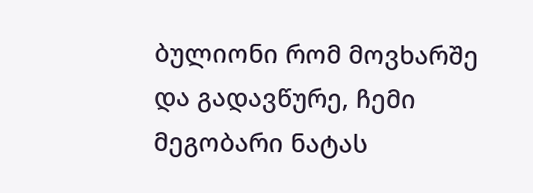ბულიონი რომ მოვხარშე და გადავწურე, ჩემი მეგობარი ნატას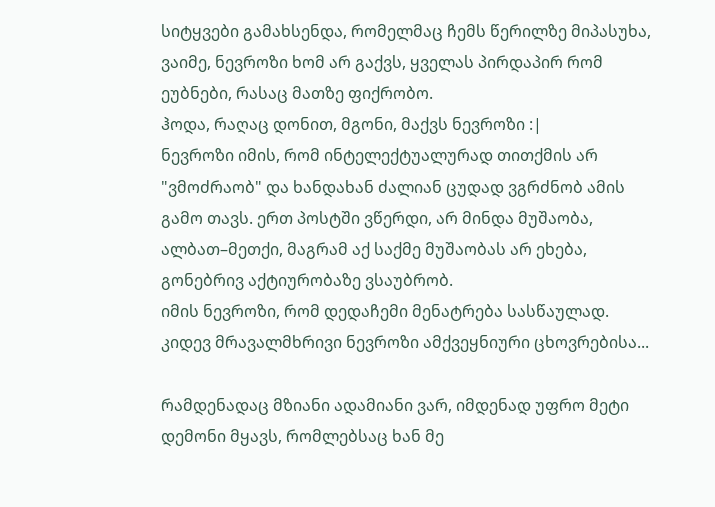სიტყვები გამახსენდა, რომელმაც ჩემს წერილზე მიპასუხა, ვაიმე, ნევროზი ხომ არ გაქვს, ყველას პირდაპირ რომ ეუბნები, რასაც მათზე ფიქრობო.
ჰოდა, რაღაც დონით, მგონი, მაქვს ნევროზი :|
ნევროზი იმის, რომ ინტელექტუალურად თითქმის არ "ვმოძრაობ" და ხანდახან ძალიან ცუდად ვგრძნობ ამის გამო თავს. ერთ პოსტში ვწერდი, არ მინდა მუშაობა, ალბათ–მეთქი, მაგრამ აქ საქმე მუშაობას არ ეხება, გონებრივ აქტიურობაზე ვსაუბრობ.
იმის ნევროზი, რომ დედაჩემი მენატრება სასწაულად.
კიდევ მრავალმხრივი ნევროზი ამქვეყნიური ცხოვრებისა...

რამდენადაც მზიანი ადამიანი ვარ, იმდენად უფრო მეტი დემონი მყავს, რომლებსაც ხან მე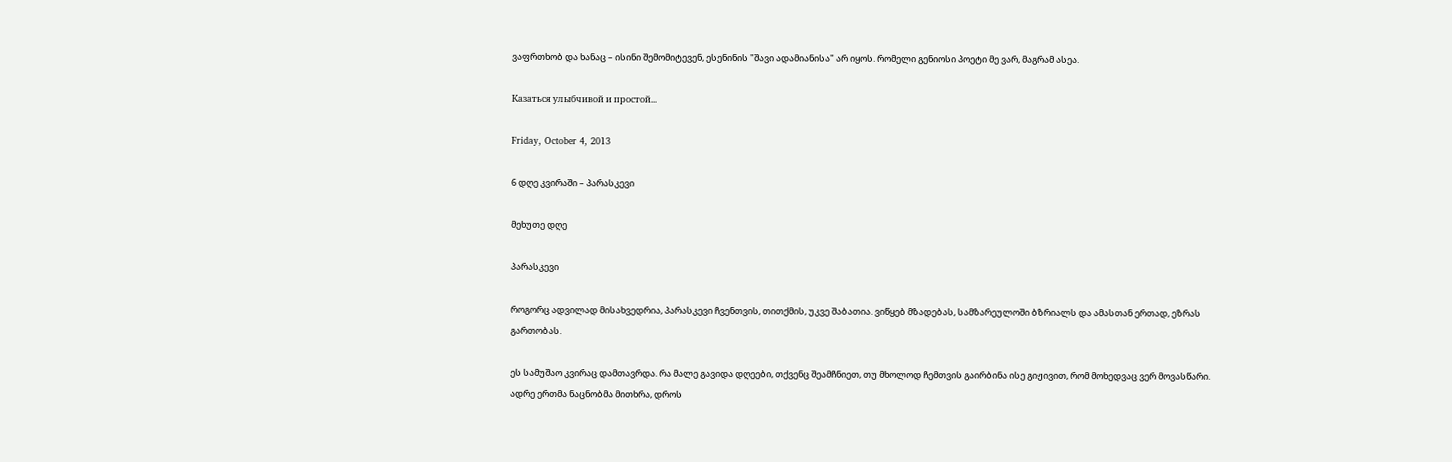ვაფრთხობ და ხანაც – ისინი შემომიტევენ, ესენინის "შავი ადამიანისა" არ იყოს. რომელი გენიოსი პოეტი მე ვარ, მაგრამ ასეა.

Казаться улыбчивой и простой...

Friday, October 4, 2013

6 დღე კვირაში – პარასკევი

მეხუთე დღე

პარასკევი

როგორც ადვილად მისახვედრია, პარასკევი ჩვენთვის, თითქმის, უკვე შაბათია. ვიწყებ მზადებას, სამზარეულოში ბზრიალს და ამასთან ერთად, ეზრას გართობას.

ეს სამუშაო კვირაც დამთავრდა. რა მალე გავიდა დღეები, თქვენც შეამჩნიეთ, თუ მხოლოდ ჩემთვის გაირბინა ისე გიჟივით, რომ მოხედვაც ვერ მოვასწარი. ადრე ერთმა ნაცნობმა მითხრა, დროს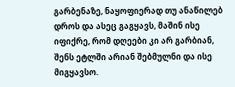გარბენაზე, ნაყოფიერად თუ ანაწილებ დროს და ასეც გაგყავს, მაშინ ისე იფიქრე, რომ დღეები კი არ გარბიან, შენს ეტლში არიან შებმულნი და ისე მიგყავსო.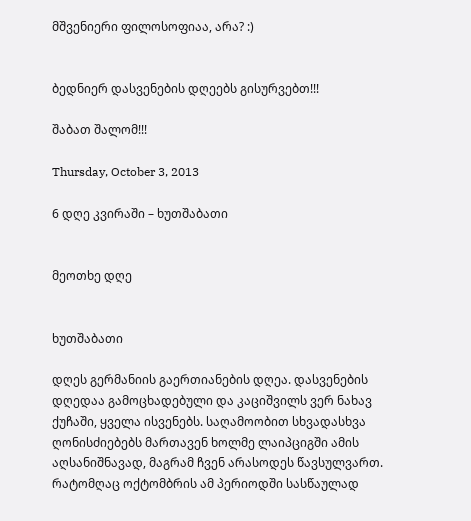მშვენიერი ფილოსოფიაა, არა? :)


ბედნიერ დასვენების დღეებს გისურვებთ!!!

შაბათ შალომ!!!

Thursday, October 3, 2013

6 დღე კვირაში – ხუთშაბათი


მეოთხე დღე


ხუთშაბათი

დღეს გერმანიის გაერთიანების დღეა. დასვენების დღედაა გამოცხადებული და კაციშვილს ვერ ნახავ ქუჩაში, ყველა ისვენებს. საღამოობით სხვადასხვა ღონისძიებებს მართავენ ხოლმე ლაიპციგში ამის აღსანიშნავად, მაგრამ ჩვენ არასოდეს წავსულვართ. რატომღაც ოქტომბრის ამ პერიოდში სასწაულად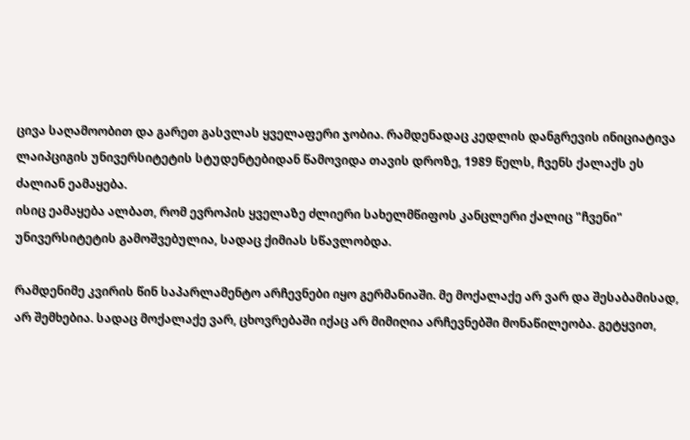ცივა საღამოობით და გარეთ გასვლას ყველაფერი ჯობია. რამდენადაც კედლის დანგრევის ინიციატივა ლაიპციგის უნივერსიტეტის სტუდენტებიდან წამოვიდა თავის დროზე, 1989 წელს, ჩვენს ქალაქს ეს ძალიან ეამაყება.
ისიც ეამაყება ალბათ, რომ ევროპის ყველაზე ძლიერი სახელმწიფოს კანცლერი ქალიც "ჩვენი" უნივერსიტეტის გამოშვებულია, სადაც ქიმიას სწავლობდა.

რამდენიმე კვირის წინ საპარლამენტო არჩევნები იყო გერმანიაში. მე მოქალაქე არ ვარ და შესაბამისად, არ შემხებია. სადაც მოქალაქე ვარ, ცხოვრებაში იქაც არ მიმიღია არჩევნებში მონაწილეობა. გეტყვით,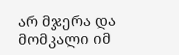არ მჯერა და მომკალი იმ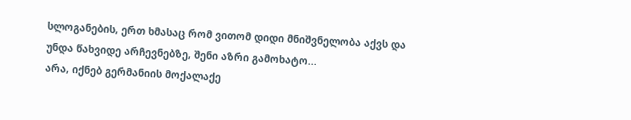სლოგანების, ერთ ხმასაც რომ ვითომ დიდი მნიშვნელობა აქვს და უნდა წახვიდე არჩევნებზე, შენი აზრი გამოხატო...
არა, იქნებ გერმანიის მოქალაქე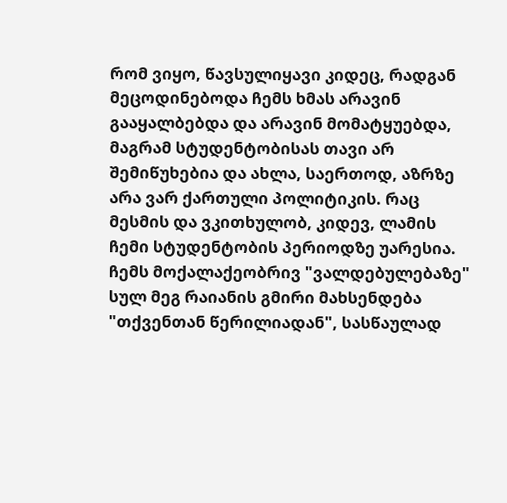რომ ვიყო, წავსულიყავი კიდეც, რადგან მეცოდინებოდა ჩემს ხმას არავინ გააყალბებდა და არავინ მომატყუებდა, მაგრამ სტუდენტობისას თავი არ შემიწუხებია და ახლა, საერთოდ, აზრზე არა ვარ ქართული პოლიტიკის. რაც მესმის და ვკითხულობ, კიდევ, ლამის ჩემი სტუდენტობის პერიოდზე უარესია.
ჩემს მოქალაქეობრივ "ვალდებულებაზე" სულ მეგ რაიანის გმირი მახსენდება "თქვენთან წერილიადან", სასწაულად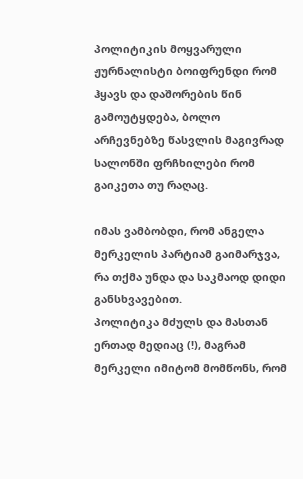პოლიტიკის მოყვარული ჟურნალისტი ბოიფრენდი რომ ჰყავს და დაშორების წინ გამოუტყდება, ბოლო არჩევნებზე წასვლის მაგივრად სალონში ფრჩხილები რომ გაიკეთა თუ რაღაც.

იმას ვამბობდი, რომ ანგელა მერკელის პარტიამ გაიმარჯვა, რა თქმა უნდა და საკმაოდ დიდი განსხვავებით.
პოლიტიკა მძულს და მასთან ერთად მედიაც (!), მაგრამ მერკელი იმიტომ მომწონს, რომ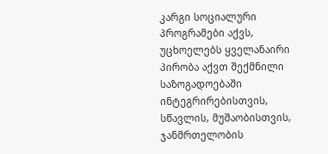კარგი სოციალური პროგრამები აქვს, უცხოელებს ყველანაირი პირობა აქვთ შექმნილი საზოგადოებაში ინტეგრირებისთვის, სწავლის, მუშაობისთვის, ჯანმრთელობის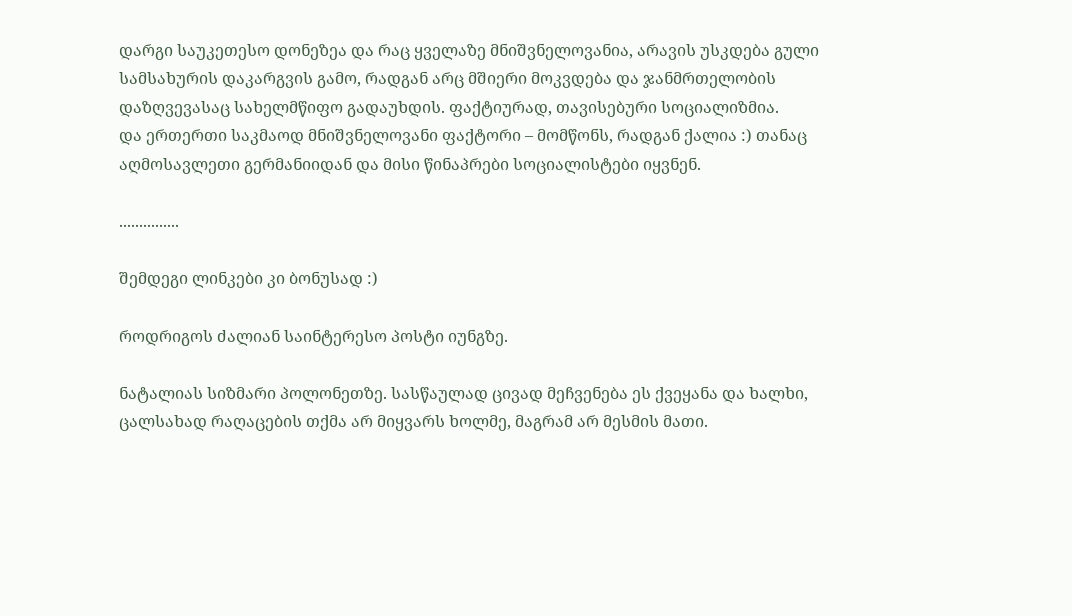დარგი საუკეთესო დონეზეა და რაც ყველაზე მნიშვნელოვანია, არავის უსკდება გული სამსახურის დაკარგვის გამო, რადგან არც მშიერი მოკვდება და ჯანმრთელობის დაზღვევასაც სახელმწიფო გადაუხდის. ფაქტიურად, თავისებური სოციალიზმია.
და ერთერთი საკმაოდ მნიშვნელოვანი ფაქტორი – მომწონს, რადგან ქალია :) თანაც აღმოსავლეთი გერმანიიდან და მისი წინაპრები სოციალისტები იყვნენ.

...............

შემდეგი ლინკები კი ბონუსად :)

როდრიგოს ძალიან საინტერესო პოსტი იუნგზე.

ნატალიას სიზმარი პოლონეთზე. სასწაულად ცივად მეჩვენება ეს ქვეყანა და ხალხი, ცალსახად რაღაცების თქმა არ მიყვარს ხოლმე, მაგრამ არ მესმის მათი.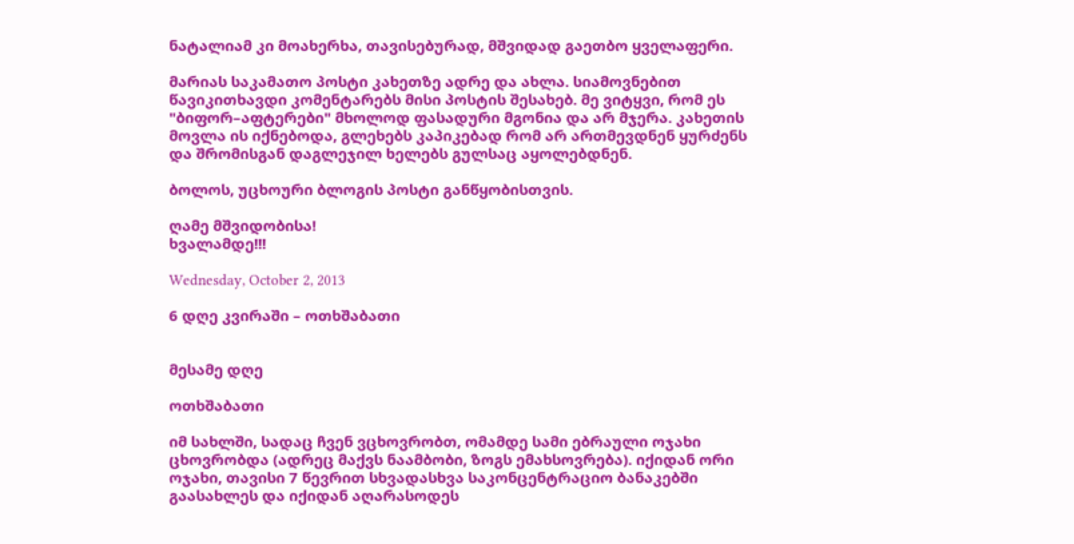ნატალიამ კი მოახერხა, თავისებურად, მშვიდად გაეთბო ყველაფერი.

მარიას საკამათო პოსტი კახეთზე ადრე და ახლა. სიამოვნებით წავიკითხავდი კომენტარებს მისი პოსტის შესახებ. მე ვიტყვი, რომ ეს "ბიფორ–აფტერები" მხოლოდ ფასადური მგონია და არ მჯერა. კახეთის მოვლა ის იქნებოდა, გლეხებს კაპიკებად რომ არ ართმევდნენ ყურძენს და შრომისგან დაგლეჯილ ხელებს გულსაც აყოლებდნენ.

ბოლოს, უცხოური ბლოგის პოსტი განწყობისთვის.

ღამე მშვიდობისა!
ხვალამდე!!!

Wednesday, October 2, 2013

6 დღე კვირაში – ოთხშაბათი


მესამე დღე

ოთხშაბათი

იმ სახლში, სადაც ჩვენ ვცხოვრობთ, ომამდე სამი ებრაული ოჯახი ცხოვრობდა (ადრეც მაქვს ნაამბობი, ზოგს ემახსოვრება). იქიდან ორი ოჯახი, თავისი 7 წევრით სხვადასხვა საკონცენტრაციო ბანაკებში გაასახლეს და იქიდან აღარასოდეს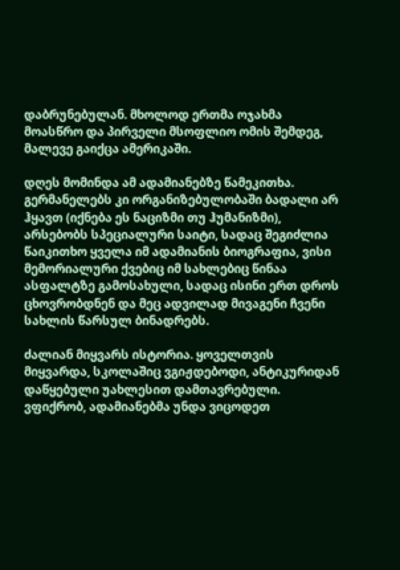დაბრუნებულან. მხოლოდ ერთმა ოჯახმა მოასწრო და პირველი მსოფლიო ომის შემდეგ, მალევე გაიქცა ამერიკაში.

დღეს მომინდა ამ ადამიანებზე წამეკითხა.
გერმანელებს კი ორგანიზებულობაში ბადალი არ ჰყავთ (იქნება ეს ნაციზმი თუ ჰუმანიზმი), არსებობს სპეციალური საიტი, სადაც შეგიძლია წაიკითხო ყველა იმ ადამიანის ბიოგრაფია, ვისი მემორიალური ქვებიც იმ სახლებიც წინაა ასფალტზე გამოსახული, სადაც ისინი ერთ დროს ცხოვრობდნენ და მეც ადვილად მივაგენი ჩვენი სახლის წარსულ ბინადრებს.

ძალიან მიყვარს ისტორია. ყოველთვის მიყვარდა, სკოლაშიც ვგიჟდებოდი, ანტიკურიდან დაწყებული უახლესით დამთავრებული. ვფიქრობ, ადამიანებმა უნდა ვიცოდეთ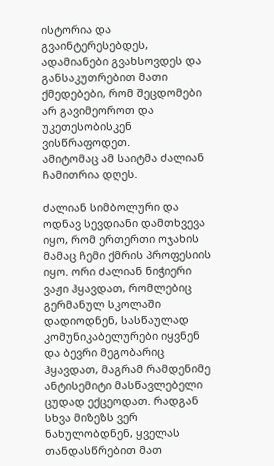ისტორია და გვაინტერესებდეს, ადამიანები გვახსოვდეს და განსაკუთრებით მათი ქმედებები, რომ შეცდომები არ გავიმეოროთ და უკეთესობისკენ ვისწრაფოდეთ.
ამიტომაც ამ საიტმა ძალიან ჩამითრია დღეს.

ძალიან სიმბოლური და ოდნავ სევდიანი დამთხვევა იყო, რომ ერთერთი ოჯახის მამაც ჩემი ქმრის პროფესიის იყო. ორი ძალიან ნიჭიერი ვაჟი ჰყავდათ, რომლებიც გერმანულ სკოლაში დადიოდნენ, სასწაულად კომუნიკაბელურები იყვნენ და ბევრი მეგობარიც ჰყავდათ, მაგრამ რამდენიმე ანტისემიტი მასწავლებელი ცუდად ექცეოდათ. რადგან სხვა მიზეზს ვერ ნახულობდნენ, ყველას თანდასწრებით მათ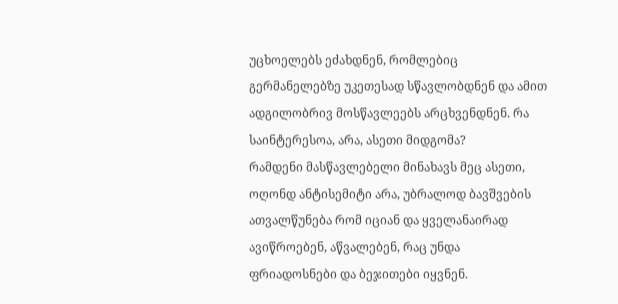უცხოელებს ეძახდნენ, რომლებიც გერმანელებზე უკეთესად სწავლობდნენ და ამით ადგილობრივ მოსწავლეებს არცხვენდნენ. რა საინტერესოა, არა, ასეთი მიდგომა?
რამდენი მასწავლებელი მინახავს მეც ასეთი, ოღონდ ანტისემიტი არა, უბრალოდ ბავშვების ათვალწუნება რომ იციან და ყველანაირად ავიწროებენ, აწვალებენ, რაც უნდა ფრიადოსნები და ბეჯითები იყვნენ.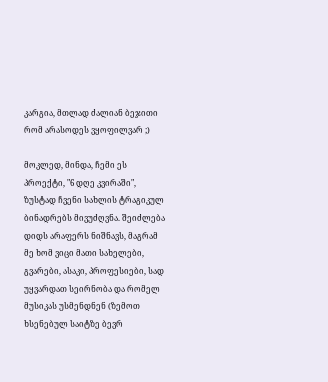კარგია, მთლად ძალიან ბეჯითი რომ არასოდეს ვყოფილვარ ;)

მოკლედ, მინდა, ჩემი ეს პროექტი, "6 დღე კვირაში", ზუსტად ჩვენი სახლის ტრაგიკულ ბინადრებს მივუძღვნა. შეიძლება დიდს არაფერს ნიშნავს, მაგრამ მე ხომ ვიცი მათი სახელები, გვარები, ასაკი, პროფესიები, სად უყვარდათ სეირნობა და რომელ მუსიკას უსმენდნენ (ზემოთ ხსენებულ საიტზე ბევრ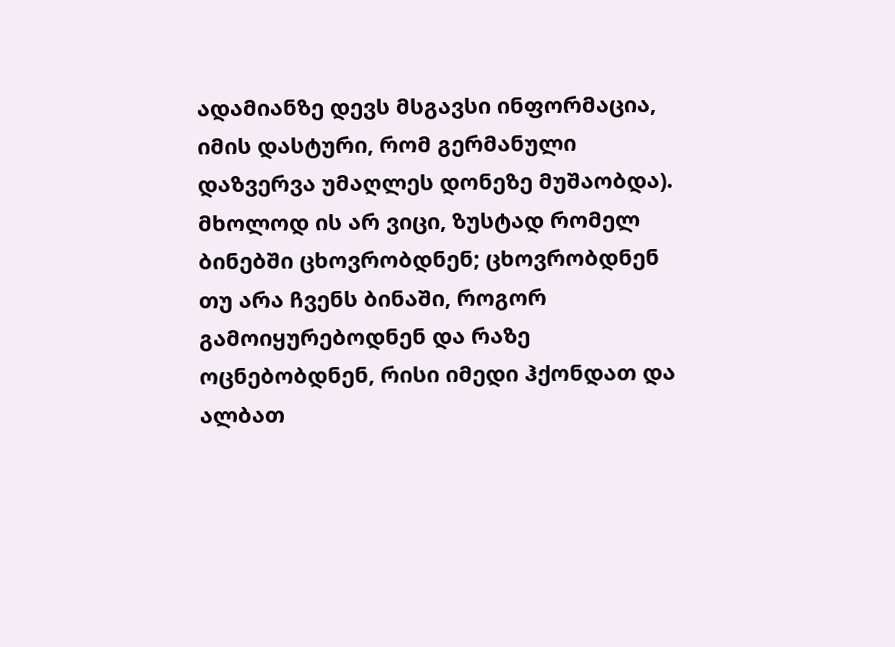ადამიანზე დევს მსგავსი ინფორმაცია, იმის დასტური, რომ გერმანული დაზვერვა უმაღლეს დონეზე მუშაობდა). მხოლოდ ის არ ვიცი, ზუსტად რომელ ბინებში ცხოვრობდნენ; ცხოვრობდნენ თუ არა ჩვენს ბინაში, როგორ გამოიყურებოდნენ და რაზე ოცნებობდნენ, რისი იმედი ჰქონდათ და ალბათ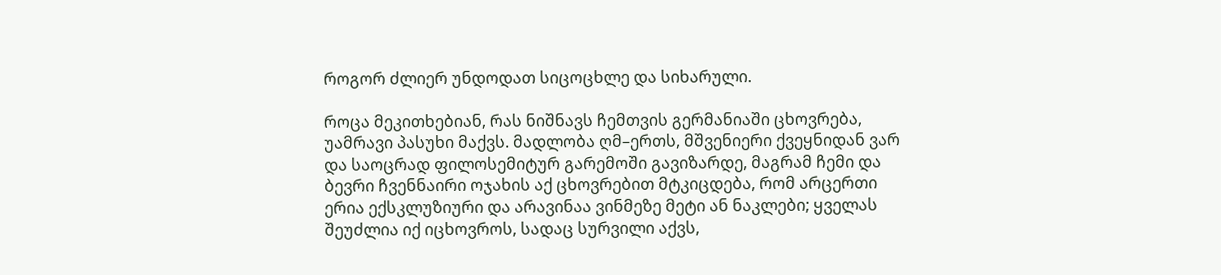როგორ ძლიერ უნდოდათ სიცოცხლე და სიხარული.

როცა მეკითხებიან, რას ნიშნავს ჩემთვის გერმანიაში ცხოვრება, უამრავი პასუხი მაქვს. მადლობა ღმ–ერთს, მშვენიერი ქვეყნიდან ვარ და საოცრად ფილოსემიტურ გარემოში გავიზარდე, მაგრამ ჩემი და ბევრი ჩვენნაირი ოჯახის აქ ცხოვრებით მტკიცდება, რომ არცერთი ერია ექსკლუზიური და არავინაა ვინმეზე მეტი ან ნაკლები; ყველას შეუძლია იქ იცხოვროს, სადაც სურვილი აქვს,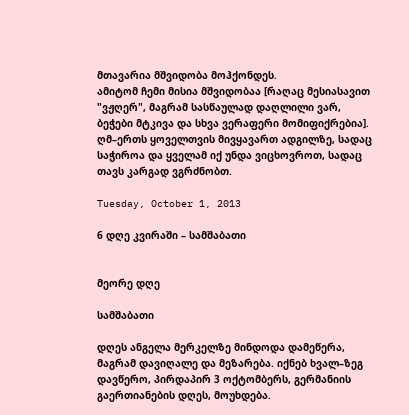მთავარია მშვიდობა მოჰქონდეს.
ამიტომ ჩემი მისია მშვიდობაა [რაღაც მესიასავით "ვჟღერ", მაგრამ სასწაულად დაღლილი ვარ, ბეჭები მტკივა და სხვა ვერაფერი მომიფიქრებია].
ღმ–ერთს ყოველთვის მივყავართ ადგილზე, სადაც საჭიროა და ყველამ იქ უნდა ვიცხოვროთ, სადაც თავს კარგად ვგრძნობთ.

Tuesday, October 1, 2013

6 დღე კვირაში – სამშაბათი


მეორე დღე

სამშაბათი

დღეს ანგელა მერკელზე მინდოდა დამეწერა, მაგრამ დავიღალე და მეზარება. იქნებ ხვალ–ზეგ დავწერო, პირდაპირ 3 ოქტომბერს, გერმანიის გაერთიანების დღეს, მოუხდება.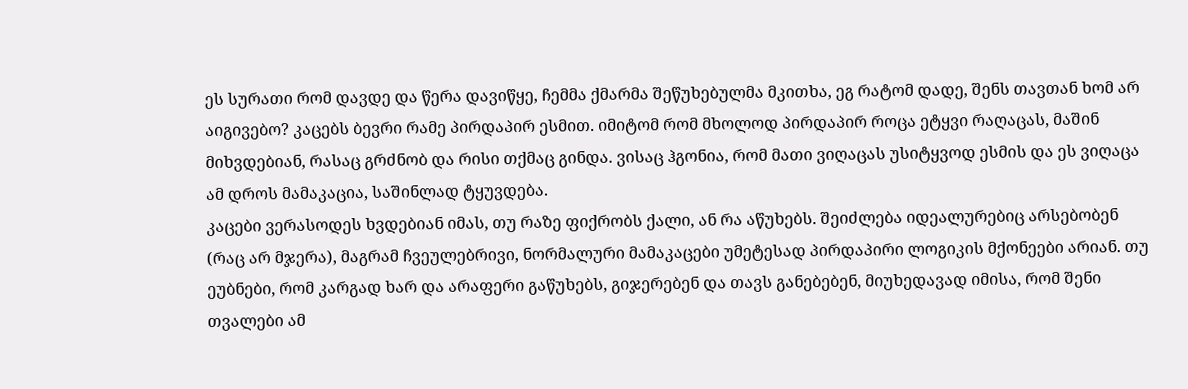ეს სურათი რომ დავდე და წერა დავიწყე, ჩემმა ქმარმა შეწუხებულმა მკითხა, ეგ რატომ დადე, შენს თავთან ხომ არ აიგივებო? კაცებს ბევრი რამე პირდაპირ ესმით. იმიტომ რომ მხოლოდ პირდაპირ როცა ეტყვი რაღაცას, მაშინ მიხვდებიან, რასაც გრძნობ და რისი თქმაც გინდა. ვისაც ჰგონია, რომ მათი ვიღაცას უსიტყვოდ ესმის და ეს ვიღაცა ამ დროს მამაკაცია, საშინლად ტყუვდება.
კაცები ვერასოდეს ხვდებიან იმას, თუ რაზე ფიქრობს ქალი, ან რა აწუხებს. შეიძლება იდეალურებიც არსებობენ (რაც არ მჯერა), მაგრამ ჩვეულებრივი, ნორმალური მამაკაცები უმეტესად პირდაპირი ლოგიკის მქონეები არიან. თუ ეუბნები, რომ კარგად ხარ და არაფერი გაწუხებს, გიჯერებენ და თავს განებებენ, მიუხედავად იმისა, რომ შენი თვალები ამ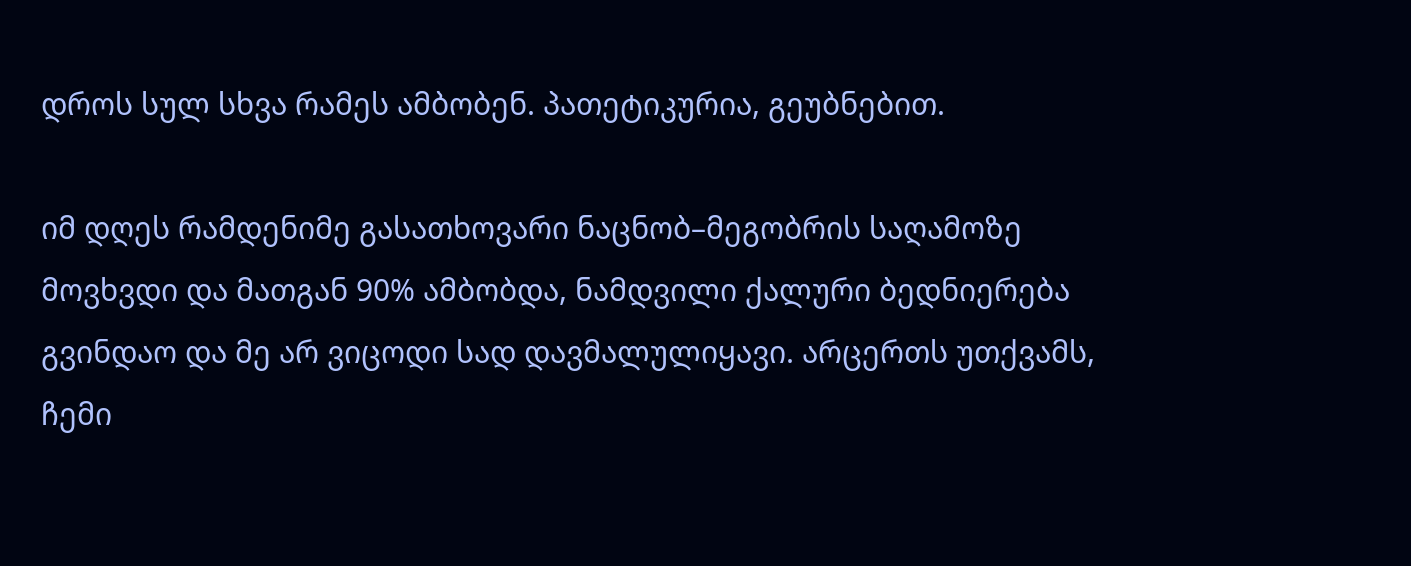დროს სულ სხვა რამეს ამბობენ. პათეტიკურია, გეუბნებით.

იმ დღეს რამდენიმე გასათხოვარი ნაცნობ–მეგობრის საღამოზე მოვხვდი და მათგან 90% ამბობდა, ნამდვილი ქალური ბედნიერება გვინდაო და მე არ ვიცოდი სად დავმალულიყავი. არცერთს უთქვამს, ჩემი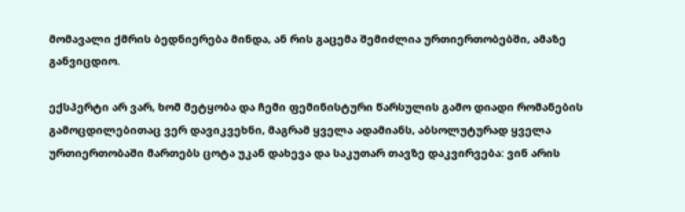მომავალი ქმრის ბედნიერება მინდა, ან რის გაცემა შემიძლია ურთიერთობებში, ამაზე განვიცდიო.

ექსპერტი არ ვარ, ხომ მეტყობა და ჩემი ფემინისტური წარსულის გამო დიადი რომანების გამოცდილებითაც ვერ დავიკვეხნი, მაგრამ ყველა ადამიანს, აბსოლუტურად ყველა ურთიერთობაში მართებს ცოტა უკან დახევა და საკუთარ თავზე დაკვირვება: ვინ არის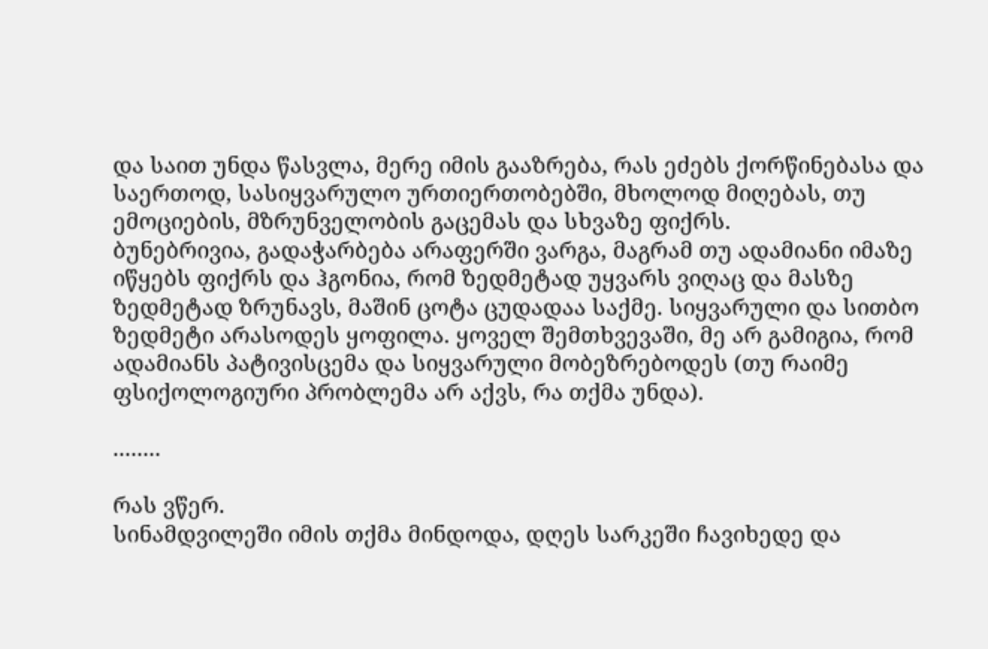და საით უნდა წასვლა, მერე იმის გააზრება, რას ეძებს ქორწინებასა და საერთოდ, სასიყვარულო ურთიერთობებში, მხოლოდ მიღებას, თუ ემოციების, მზრუნველობის გაცემას და სხვაზე ფიქრს.
ბუნებრივია, გადაჭარბება არაფერში ვარგა, მაგრამ თუ ადამიანი იმაზე იწყებს ფიქრს და ჰგონია, რომ ზედმეტად უყვარს ვიღაც და მასზე ზედმეტად ზრუნავს, მაშინ ცოტა ცუდადაა საქმე. სიყვარული და სითბო ზედმეტი არასოდეს ყოფილა. ყოველ შემთხვევაში, მე არ გამიგია, რომ ადამიანს პატივისცემა და სიყვარული მობეზრებოდეს (თუ რაიმე ფსიქოლოგიური პრობლემა არ აქვს, რა თქმა უნდა).

........

რას ვწერ.
სინამდვილეში იმის თქმა მინდოდა, დღეს სარკეში ჩავიხედე და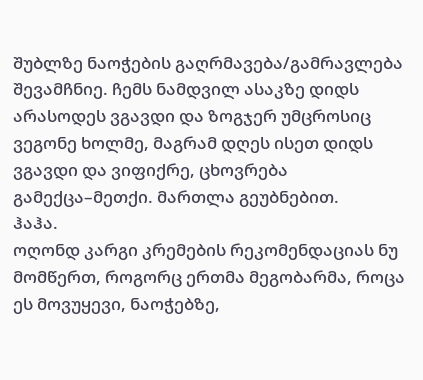შუბლზე ნაოჭების გაღრმავება/გამრავლება შევამჩნიე. ჩემს ნამდვილ ასაკზე დიდს არასოდეს ვგავდი და ზოგჯერ უმცროსიც ვეგონე ხოლმე, მაგრამ დღეს ისეთ დიდს ვგავდი და ვიფიქრე, ცხოვრება გამექცა–მეთქი. მართლა გეუბნებით.
ჰაჰა.
ოღონდ კარგი კრემების რეკომენდაციას ნუ მომწერთ, როგორც ერთმა მეგობარმა, როცა ეს მოვუყევი, ნაოჭებზე,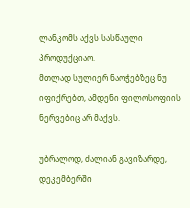ლანკომს აქვს სასწაული პროდუქციაო.
მთლად სულიერ ნაოჭებზეც ნუ იფიქრებთ, ამდენი ფილოსოფიის ნერვებიც არ მაქვს.

უბრალოდ, ძალიან გავიზარდე, დეკემბერში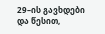29–ის გავხდები და წესით,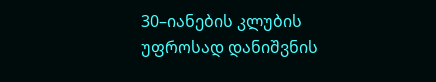30–იანების კლუბის უფროსად დანიშვნის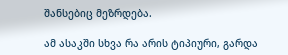შანსებიც მეზრდება.

ამ ასაკში სხვა რა არის ტიპიური, გარდა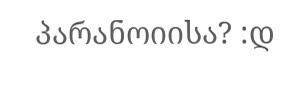პარანოიისა? :დ